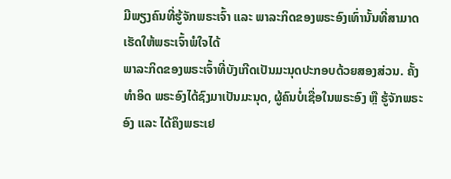ມີພຽງຄົນທີ່ຮູ້ຈັກພຣະເຈົ້າ ແລະ ພາລະກິດຂອງພຣະອົງເທົ່ານັ້ນທີ່ສາມາດເຮັດໃຫ້ພຣະເຈົ້າພໍໃຈໄດ້
ພາລະກິດຂອງພຣະເຈົ້າທີ່ບັງເກີດເປັນມະນຸດປະກອບດ້ວຍສອງສ່ວນ. ຄັ້ງທຳອິດ ພຣະອົງໄດ້ຊົງມາເປັນມະນຸດ, ຜູ້ຄົນບໍ່ເຊື່ອໃນພຣະອົງ ຫຼື ຮູ້ຈັກພຣະອົງ ແລະ ໄດ້ຄຶງພຣະເຢ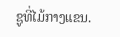ຊູທີ່ໄມ້ກາງແຂນ.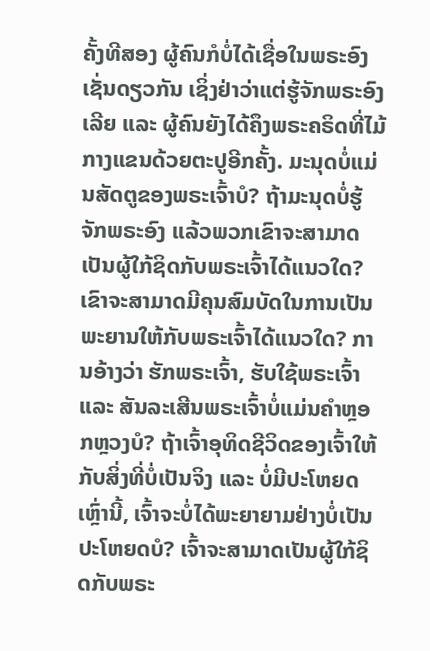ຄັ້ງທີສອງ ຜູ້ຄົນກໍບໍ່ໄດ້ເຊື່ອໃນພຣະອົງເຊັ່ນດຽວກັນ ເຊິ່ງຢ່າວ່າແຕ່ຮູ້ຈັກພຣະອົງເລີຍ ແລະ ຜູ້ຄົນຍັງໄດ້ຄຶງພຣະຄຣິດທີ່ໄມ້ກາງແຂນດ້ວຍຕະປູອີກຄັ້ງ. ມະນຸດບໍ່ແມ່ນສັດຕູຂອງພຣະເຈົ້າບໍ? ຖ້າມະນຸດບໍ່ຮູ້ຈັກພຣະອົງ ແລ້ວພວກເຂົາຈະສາມາດເປັນຜູ້ໃກ້ຊິດກັບພຣະເຈົ້າໄດ້ແນວໃດ? ເຂົາຈະສາມາດມີຄຸນສົມບັດໃນການເປັນພະຍານໃຫ້ກັບພຣະເຈົ້າໄດ້ແນວໃດ? ການອ້າງວ່າ ຮັກພຣະເຈົ້າ, ຮັບໃຊ້ພຣະເຈົ້າ ແລະ ສັນລະເສີນພຣະເຈົ້າບໍ່ແມ່ນຄຳຫຼອກຫຼວງບໍ? ຖ້າເຈົ້າອຸທິດຊີວິດຂອງເຈົ້າໃຫ້ກັບສິ່ງທີ່ບໍ່ເປັນຈິງ ແລະ ບໍ່ມີປະໂຫຍດເຫຼົ່ານີ້, ເຈົ້າຈະບໍ່ໄດ້ພະຍາຍາມຢ່າງບໍ່ເປັນປະໂຫຍດບໍ? ເຈົ້າຈະສາມາດເປັນຜູ້ໃກ້ຊິດກັບພຣະ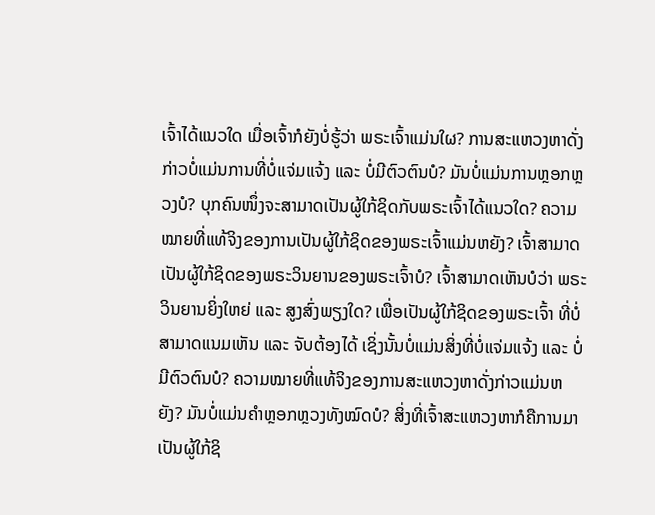ເຈົ້າໄດ້ແນວໃດ ເມື່ອເຈົ້າກໍຍັງບໍ່ຮູ້ວ່າ ພຣະເຈົ້າແມ່ນໃຜ? ການສະແຫວງຫາດັ່ງກ່າວບໍ່ແມ່ນການທີ່ບໍ່ແຈ່ມແຈ້ງ ແລະ ບໍ່ມີຕົວຕົນບໍ? ມັນບໍ່ແມ່ນການຫຼອກຫຼວງບໍ? ບຸກຄົນໜຶ່ງຈະສາມາດເປັນຜູ້ໃກ້ຊິດກັບພຣະເຈົ້າໄດ້ແນວໃດ? ຄວາມໝາຍທີ່ແທ້ຈິງຂອງການເປັນຜູ້ໃກ້ຊິດຂອງພຣະເຈົ້າແມ່ນຫຍັງ? ເຈົ້າສາມາດເປັນຜູ້ໃກ້ຊິດຂອງພຣະວິນຍານຂອງພຣະເຈົ້າບໍ? ເຈົ້າສາມາດເຫັນບໍວ່າ ພຣະວິນຍານຍິ່ງໃຫຍ່ ແລະ ສູງສົ່ງພຽງໃດ? ເພື່ອເປັນຜູ້ໃກ້ຊິດຂອງພຣະເຈົ້າ ທີ່ບໍ່ສາມາດແນມເຫັນ ແລະ ຈັບຕ້ອງໄດ້ ເຊິ່ງນັ້ນບໍ່ແມ່ນສິ່ງທີ່ບໍ່ແຈ່ມແຈ້ງ ແລະ ບໍ່ມີຕົວຕົນບໍ? ຄວາມໝາຍທີ່ແທ້ຈິງຂອງການສະແຫວງຫາດັ່ງກ່າວແມ່ນຫຍັງ? ມັນບໍ່ແມ່ນຄຳຫຼອກຫຼວງທັງໝົດບໍ? ສິ່ງທີ່ເຈົ້າສະແຫວງຫາກໍຄືການມາເປັນຜູ້ໃກ້ຊິ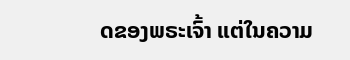ດຂອງພຣະເຈົ້າ ແຕ່ໃນຄວາມ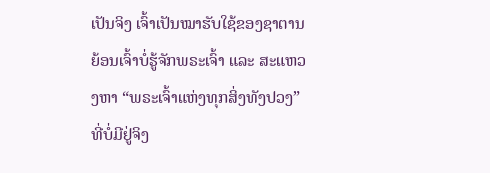ເປັນຈິງ ເຈົ້າເປັນໝາຮັບໃຊ້ຂອງຊາຕານ ຍ້ອນເຈົ້າບໍ່ຮູ້ຈັກພຣະເຈົ້າ ແລະ ສະແຫວງຫາ “ພຣະເຈົ້າແຫ່ງທຸກສິ່ງທັງປວງ” ທີ່ບໍ່ມີຢູ່ຈິງ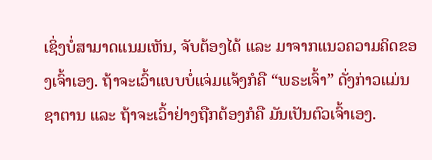ເຊິ່ງບໍ່ສາມາດແນມເຫັນ, ຈັບຕ້ອງໄດ້ ແລະ ມາຈາກແນວຄວາມຄິດຂອງເຈົ້າເອງ. ຖ້າຈະເວົ້າແບບບໍ່ແຈ່ມແຈ້ງກໍຄື “ພຣະເຈົ້າ” ດັ່ງກ່າວແມ່ນຊາຕານ ແລະ ຖ້າຈະເວົ້າຢ່າງຖືກຕ້ອງກໍຄື ມັນເປັນຕົວເຈົ້າເອງ.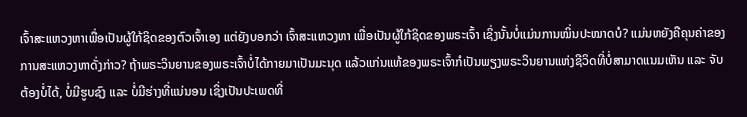ເຈົ້າສະແຫວງຫາເພື່ອເປັນຜູ້ໃກ້ຊິດຂອງຕົວເຈົ້າເອງ ແຕ່ຍັງບອກວ່າ ເຈົ້າສະແຫວງຫາ ເພື່ອເປັນຜູ້ໃກ້ຊິດຂອງພຣະເຈົ້າ ເຊິ່ງນັ້ນບໍ່ແມ່ນການໝິ່ນປະໝາດບໍ? ແມ່ນຫຍັງຄືຄຸນຄ່າຂອງການສະແຫວງຫາດັ່ງກ່າວ? ຖ້າພຣະວິນຍານຂອງພຣະເຈົ້າບໍ່ໄດ້ກາຍມາເປັນມະນຸດ ແລ້ວແກ່ນແທ້ຂອງພຣະເຈົ້າກໍເປັນພຽງພຣະວິນຍານແຫ່ງຊີວິດທີ່ບໍ່ສາມາດແນມເຫັນ ແລະ ຈັບຕ້ອງບໍ່ໄດ້, ບໍ່ມີຮູບຊົງ ແລະ ບໍ່ມີຮ່າງທີ່ແນ່ນອນ ເຊິ່ງເປັນປະເພດທີ່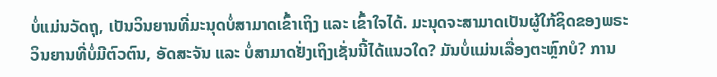ບໍ່ແມ່ນວັດຖຸ, ເປັນວິນຍານທີ່ມະນຸດບໍ່ສາມາດເຂົ້າເຖິງ ແລະ ເຂົ້າໃຈໄດ້. ມະນຸດຈະສາມາດເປັນຜູ້ໃກ້ຊິດຂອງພຣະວິນຍານທີ່ບໍ່ມີຕົວຕົນ, ອັດສະຈັນ ແລະ ບໍ່ສາມາດຢັ່ງເຖິງເຊັ່ນນີ້ໄດ້ແນວໃດ? ມັນບໍ່ແມ່ນເລື່ອງຕະຫຼົກບໍ? ການ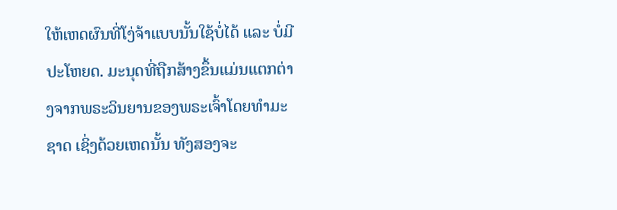ໃຫ້ເຫດຜົນທີ່ໂງ່ຈ້າແບບນັ້ນໃຊ້ບໍ່ໄດ້ ແລະ ບໍ່ມີປະໂຫຍດ. ມະນຸດທີ່ຖືກສ້າງຂຶ້ນແມ່ນແຕກຕ່າງຈາກພຣະວິນຍານຂອງພຣະເຈົ້າໂດຍທຳມະຊາດ ເຊິ່ງດ້ວຍເຫດນັ້ນ ທັງສອງຈະ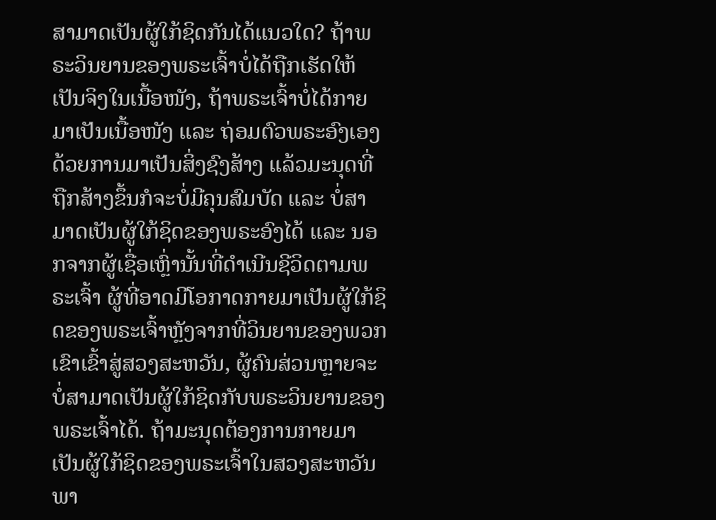ສາມາດເປັນຜູ້ໃກ້ຊິດກັນໄດ້ແນວໃດ? ຖ້າພຣະວິນຍານຂອງພຣະເຈົ້າບໍ່ໄດ້ຖືກເຮັດໃຫ້ເປັນຈິງໃນເນື້ອໜັງ, ຖ້າພຣະເຈົ້າບໍ່ໄດ້ກາຍມາເປັນເນື້ອໜັງ ແລະ ຖ່ອມຕົວພຣະອົງເອງດ້ວຍການມາເປັນສິ່ງຊົງສ້າງ ແລ້ວມະນຸດທີ່ຖືກສ້າງຂຶ້ນກໍຈະບໍ່ມີຄຸນສົມບັດ ແລະ ບໍ່ສາມາດເປັນຜູ້ໃກ້ຊິດຂອງພຣະອົງໄດ້ ແລະ ນອກຈາກຜູ້ເຊື່ອເຫຼົ່ານັ້ນທີ່ດຳເນີນຊີວິດຕາມພຣະເຈົ້າ ຜູ້ທີ່ອາດມີໂອກາດກາຍມາເປັນຜູ້ໃກ້ຊິດຂອງພຣະເຈົ້າຫຼັງຈາກທີ່ວິນຍານຂອງພວກເຂົາເຂົ້າສູ່ສວງສະຫວັນ, ຜູ້ຄົນສ່ວນຫຼາຍຈະບໍ່ສາມາດເປັນຜູ້ໃກ້ຊິດກັບພຣະວິນຍານຂອງພຣະເຈົ້າໄດ້. ຖ້າມະນຸດຕ້ອງການກາຍມາເປັນຜູ້ໃກ້ຊິດຂອງພຣະເຈົ້າໃນສວງສະຫວັນ ພາ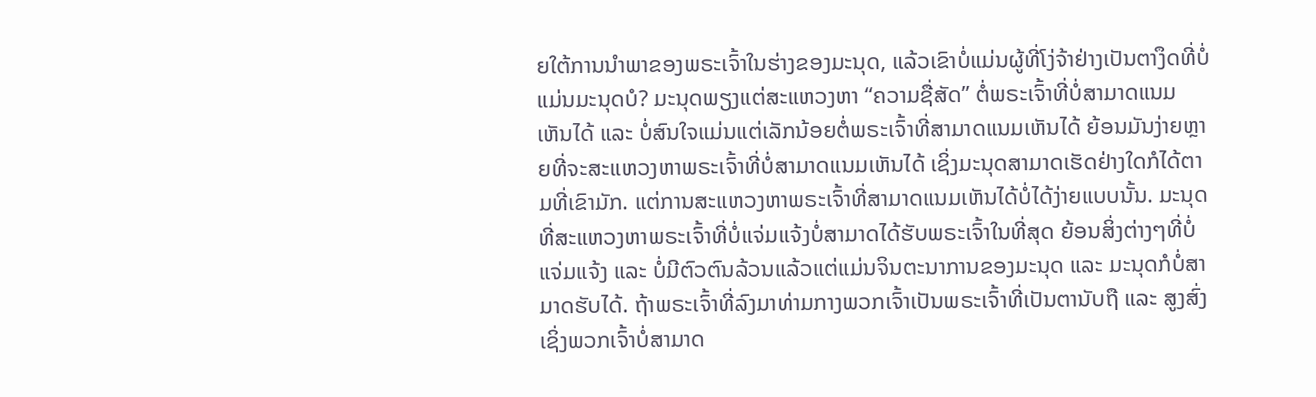ຍໃຕ້ການນໍາພາຂອງພຣະເຈົ້າໃນຮ່າງຂອງມະນຸດ, ແລ້ວເຂົາບໍ່ແມ່ນຜູ້ທີ່ໂງ່ຈ້າຢ່າງເປັນຕາງຶດທີ່ບໍ່ແມ່ນມະນຸດບໍ? ມະນຸດພຽງແຕ່ສະແຫວງຫາ “ຄວາມຊື່ສັດ” ຕໍ່ພຣະເຈົ້າທີ່ບໍ່ສາມາດແນມເຫັນໄດ້ ແລະ ບໍ່ສົນໃຈແມ່ນແຕ່ເລັກນ້ອຍຕໍ່ພຣະເຈົ້າທີ່ສາມາດແນມເຫັນໄດ້ ຍ້ອນມັນງ່າຍຫຼາຍທີ່ຈະສະແຫວງຫາພຣະເຈົ້າທີ່ບໍ່ສາມາດແນມເຫັນໄດ້ ເຊິ່ງມະນຸດສາມາດເຮັດຢ່າງໃດກໍໄດ້ຕາມທີ່ເຂົາມັກ. ແຕ່ການສະແຫວງຫາພຣະເຈົ້າທີ່ສາມາດແນມເຫັນໄດ້ບໍ່ໄດ້ງ່າຍແບບນັ້ນ. ມະນຸດທີ່ສະແຫວງຫາພຣະເຈົ້າທີ່ບໍ່ແຈ່ມແຈ້ງບໍ່ສາມາດໄດ້ຮັບພຣະເຈົ້າໃນທີ່ສຸດ ຍ້ອນສິ່ງຕ່າງໆທີ່ບໍ່ແຈ່ມແຈ້ງ ແລະ ບໍ່ມີຕົວຕົນລ້ວນແລ້ວແຕ່ແມ່ນຈິນຕະນາການຂອງມະນຸດ ແລະ ມະນຸດກໍບໍ່ສາມາດຮັບໄດ້. ຖ້າພຣະເຈົ້າທີ່ລົງມາທ່າມກາງພວກເຈົ້າເປັນພຣະເຈົ້າທີ່ເປັນຕານັບຖື ແລະ ສູງສົ່ງ ເຊິ່ງພວກເຈົ້າບໍ່ສາມາດ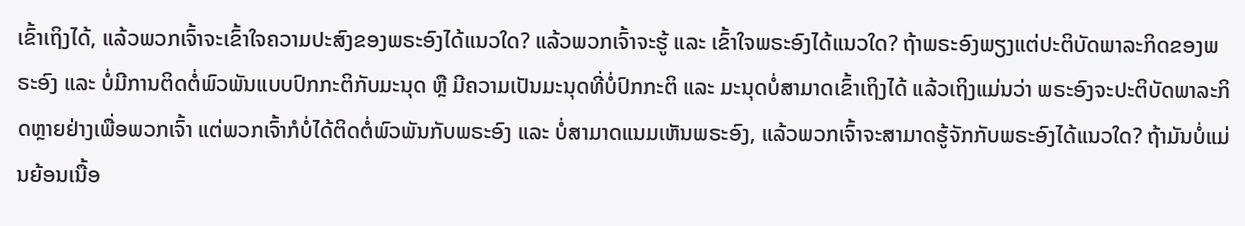ເຂົ້າເຖິງໄດ້, ແລ້ວພວກເຈົ້າຈະເຂົ້າໃຈຄວາມປະສົງຂອງພຣະອົງໄດ້ແນວໃດ? ແລ້ວພວກເຈົ້າຈະຮູ້ ແລະ ເຂົ້າໃຈພຣະອົງໄດ້ແນວໃດ? ຖ້າພຣະອົງພຽງແຕ່ປະຕິບັດພາລະກິດຂອງພຣະອົງ ແລະ ບໍ່ມີການຕິດຕໍ່ພົວພັນແບບປົກກະຕິກັບມະນຸດ ຫຼື ມີຄວາມເປັນມະນຸດທີ່ບໍ່ປົກກະຕິ ແລະ ມະນຸດບໍ່ສາມາດເຂົ້າເຖິງໄດ້ ແລ້ວເຖິງແມ່ນວ່າ ພຣະອົງຈະປະຕິບັດພາລະກິດຫຼາຍຢ່າງເພື່ອພວກເຈົ້າ ແຕ່ພວກເຈົ້າກໍບໍ່ໄດ້ຕິດຕໍ່ພົວພັນກັບພຣະອົງ ແລະ ບໍ່ສາມາດແນມເຫັນພຣະອົງ, ແລ້ວພວກເຈົ້າຈະສາມາດຮູ້ຈັກກັບພຣະອົງໄດ້ແນວໃດ? ຖ້າມັນບໍ່ແມ່ນຍ້ອນເນື້ອ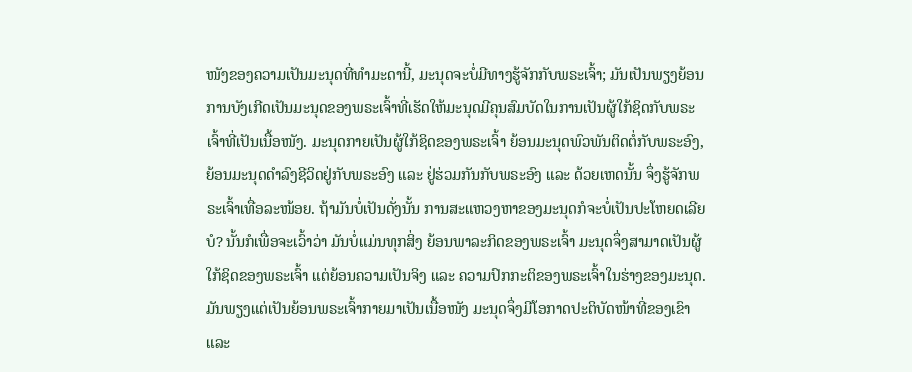ໜັງຂອງຄວາມເປັນມະນຸດທີ່ທຳມະດານີ້, ມະນຸດຈະບໍ່ມີທາງຮູ້ຈັກກັບພຣະເຈົ້າ; ມັນເປັນພຽງຍ້ອນການບັງເກີດເປັນມະນຸດຂອງພຣະເຈົ້າທີ່ເຮັດໃຫ້ມະນຸດມີຄຸນສົມບັດໃນການເປັນຜູ້ໃກ້ຊິດກັບພຣະເຈົ້າທີ່ເປັນເນື້ອໜັງ. ມະນຸດກາຍເປັນຜູ້ໃກ້ຊິດຂອງພຣະເຈົ້າ ຍ້ອນມະນຸດພົວພັນຕິດຕໍ່ກັບພຣະອົງ, ຍ້ອນມະນຸດດຳລົງຊີວິດຢູ່ກັບພຣະອົງ ແລະ ຢູ່ຮ່ວມກັນກັບພຣະອົງ ແລະ ດ້ວຍເຫດນັ້ນ ຈຶ່ງຮູ້ຈັກພຣະເຈົ້າເທື່ອລະໜ້ອຍ. ຖ້າມັນບໍ່ເປັນດັ່ງນັ້ນ ການສະແຫວງຫາຂອງມະນຸດກໍຈະບໍ່ເປັນປະໂຫຍດເລີຍບໍ? ນັ້ນກໍເພື່ອຈະເວົ້າວ່າ ມັນບໍ່ແມ່ນທຸກສິ່ງ ຍ້ອນພາລະກິດຂອງພຣະເຈົ້າ ມະນຸດຈຶ່ງສາມາດເປັນຜູ້ໃກ້ຊິດຂອງພຣະເຈົ້າ ແຕ່ຍ້ອນຄວາມເປັນຈິງ ແລະ ຄວາມປົກກະຕິຂອງພຣະເຈົ້າໃນຮ່າງຂອງມະນຸດ. ມັນພຽງແຕ່ເປັນຍ້ອນພຣະເຈົ້າກາຍມາເປັນເນື້ອໜັງ ມະນຸດຈຶ່ງມີໂອກາດປະຕິບັດໜ້າທີ່ຂອງເຂົາ ແລະ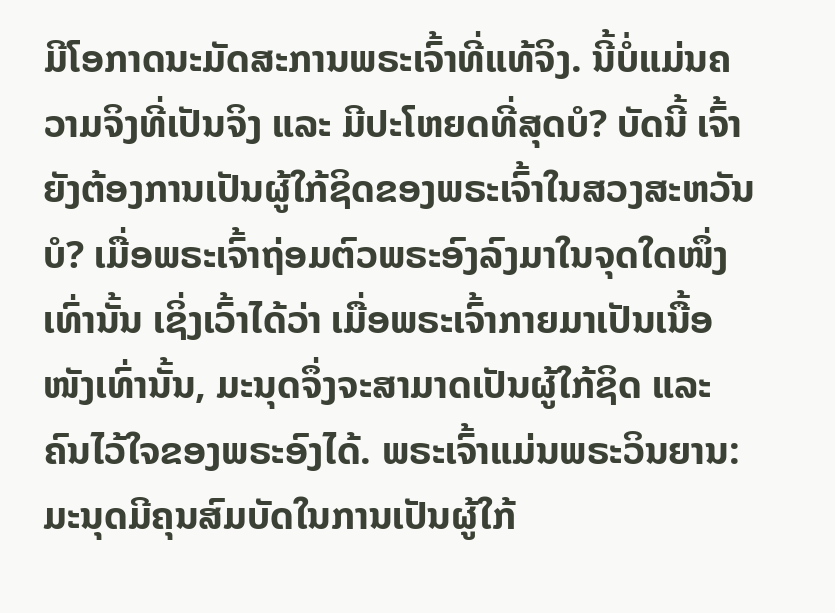ມີໂອກາດນະມັດສະການພຣະເຈົ້າທີ່ແທ້ຈິງ. ນີ້ບໍ່ແມ່ນຄວາມຈິງທີ່ເປັນຈິງ ແລະ ມີປະໂຫຍດທີ່ສຸດບໍ? ບັດນີ້ ເຈົ້າຍັງຕ້ອງການເປັນຜູ້ໃກ້ຊິດຂອງພຣະເຈົ້າໃນສວງສະຫວັນບໍ? ເມື່ອພຣະເຈົ້າຖ່ອມຕົວພຣະອົງລົງມາໃນຈຸດໃດໜຶ່ງເທົ່ານັ້ນ ເຊິ່ງເວົ້າໄດ້ວ່າ ເມື່ອພຣະເຈົ້າກາຍມາເປັນເນື້ອໜັງເທົ່ານັ້ນ, ມະນຸດຈຶ່ງຈະສາມາດເປັນຜູ້ໃກ້ຊິດ ແລະ ຄົນໄວ້ໃຈຂອງພຣະອົງໄດ້. ພຣະເຈົ້າແມ່ນພຣະວິນຍານ: ມະນຸດມີຄຸນສົມບັດໃນການເປັນຜູ້ໃກ້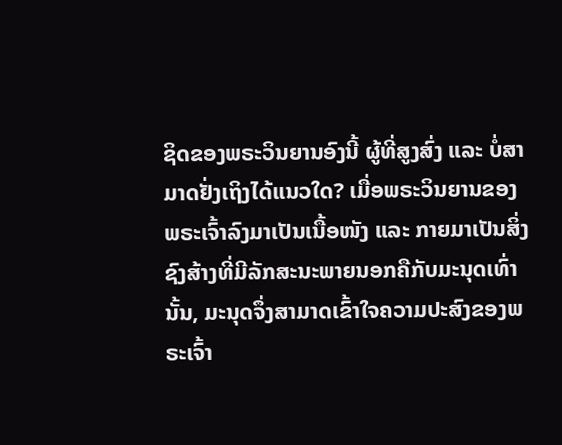ຊິດຂອງພຣະວິນຍານອົງນີ້ ຜູ້ທີ່ສູງສົ່ງ ແລະ ບໍ່ສາມາດຢັ່ງເຖິງໄດ້ແນວໃດ? ເມື່ອພຣະວິນຍານຂອງພຣະເຈົ້າລົງມາເປັນເນື້ອໜັງ ແລະ ກາຍມາເປັນສິ່ງຊົງສ້າງທີ່ມີລັກສະນະພາຍນອກຄືກັບມະນຸດເທົ່ານັ້ນ, ມະນຸດຈຶ່ງສາມາດເຂົ້າໃຈຄວາມປະສົງຂອງພຣະເຈົ້າ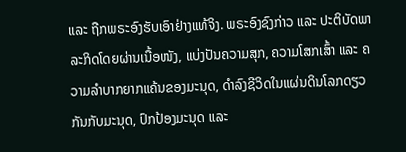ແລະ ຖືກພຣະອົງຮັບເອົາຢ່າງແທ້ຈິງ. ພຣະອົງຊົງກ່າວ ແລະ ປະຕິບັດພາລະກິດໂດຍຜ່ານເນື້ອໜັງ, ແບ່ງປັນຄວາມສຸກ, ຄວາມໂສກເສົ້າ ແລະ ຄວາມລຳບາກຍາກແຄ້ນຂອງມະນຸດ, ດຳລົງຊີວິດໃນແຜ່ນດິນໂລກດຽວກັນກັບມະນຸດ, ປົກປ້ອງມະນຸດ ແລະ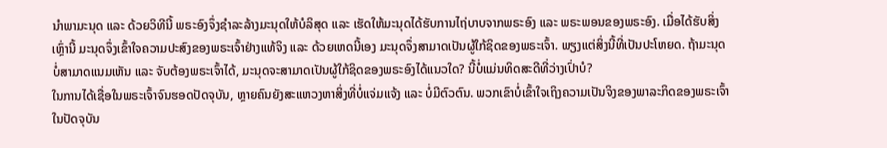ນໍາພາມະນຸດ ແລະ ດ້ວຍວິທີນີ້ ພຣະອົງຈຶ່ງຊຳລະລ້າງມະນຸດໃຫ້ບໍລິສຸດ ແລະ ເຮັດໃຫ້ມະນຸດໄດ້ຮັບການໄຖ່ບາບຈາກພຣະອົງ ແລະ ພຣະພອນຂອງພຣະອົງ. ເມື່ອໄດ້ຮັບສິ່ງເຫຼົ່ານີ້ ມະນຸດຈຶ່ງເຂົ້າໃຈຄວາມປະສົງຂອງພຣະເຈົ້າຢ່າງແທ້ຈິງ ແລະ ດ້ວຍເຫດນີ້ເອງ ມະນຸດຈຶ່ງສາມາດເປັນຜູ້ໃກ້ຊິດຂອງພຣະເຈົ້າ. ພຽງແຕ່ສິ່ງນີ້ທີ່ເປັນປະໂຫຍດ. ຖ້າມະນຸດບໍ່ສາມາດແນມເຫັນ ແລະ ຈັບຕ້ອງພຣະເຈົ້າໄດ້, ມະນຸດຈະສາມາດເປັນຜູ້ໃກ້ຊິດຂອງພຣະອົງໄດ້ແນວໃດ? ນີ້ບໍ່ແມ່ນທິດສະດີທີ່ວ່າງເປົ່າບໍ?
ໃນການໄດ້ເຊື່ອໃນພຣະເຈົ້າຈົນຮອດປັດຈຸບັນ, ຫຼາຍຄົນຍັງສະແຫວງຫາສິ່ງທີ່ບໍ່ແຈ່ມແຈ້ງ ແລະ ບໍ່ມີຕົວຕົນ. ພວກເຂົາບໍ່ເຂົ້າໃຈເຖິງຄວາມເປັນຈິງຂອງພາລະກິດຂອງພຣະເຈົ້າໃນປັດຈຸບັນ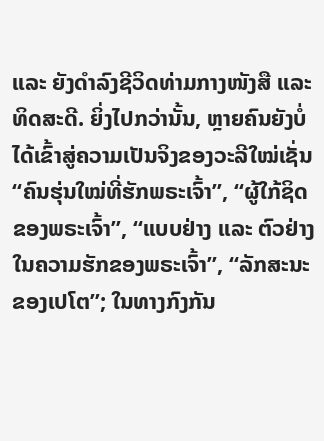ແລະ ຍັງດຳລົງຊີວິດທ່າມກາງໜັງສື ແລະ ທິດສະດີ. ຍິ່ງໄປກວ່ານັ້ນ, ຫຼາຍຄົນຍັງບໍ່ໄດ້ເຂົ້າສູ່ຄວາມເປັນຈິງຂອງວະລີໃໝ່ເຊັ່ນ “ຄົນຮຸ່ນໃໝ່ທີ່ຮັກພຣະເຈົ້າ”, “ຜູ້ໃກ້ຊິດຂອງພຣະເຈົ້າ”, “ແບບຢ່າງ ແລະ ຕົວຢ່າງໃນຄວາມຮັກຂອງພຣະເຈົ້າ”, “ລັກສະນະຂອງເປໂຕ”; ໃນທາງກົງກັນ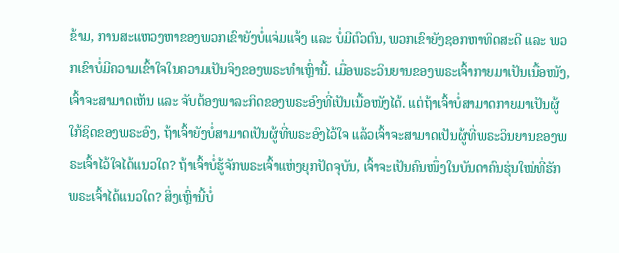ຂ້າມ, ການສະແຫວງຫາຂອງພວກເຂົາຍັງບໍ່ແຈ່ມແຈ້ງ ແລະ ບໍ່ມີຕົວຕົນ, ພວກເຂົາຍັງຊອກຫາທິດສະດີ ແລະ ພວກເຂົາບໍ່ມີຄວາມເຂົ້າໃຈໃນຄວາມເປັນຈິງຂອງພຣະທຳເຫຼົ່ານີ້. ເມື່ອພຣະວິນຍານຂອງພຣະເຈົ້າກາຍມາເປັນເນື້ອໜັງ, ເຈົ້າຈະສາມາດເຫັນ ແລະ ຈັບຕ້ອງພາລະກິດຂອງພຣະອົງທີ່ເປັນເນື້ອໜັງໄດ້. ແຕ່ຖ້າເຈົ້າບໍ່ສາມາດກາຍມາເປັນຜູ້ໃກ້ຊິດຂອງພຣະອົງ, ຖ້າເຈົ້າຍັງບໍ່ສາມາດເປັນຜູ້ທີ່ພຣະອົງໄວ້ໃຈ ແລ້ວເຈົ້າຈະສາມາດເປັນຜູ້ທີ່ພຣະວິນຍານຂອງພຣະເຈົ້າໄວ້ໃຈໄດ້ແນວໃດ? ຖ້າເຈົ້າບໍ່ຮູ້ຈັກພຣະເຈົ້າແຫ່ງຍຸກປັດຈຸບັນ, ເຈົ້າຈະເປັນຄົນໜຶ່ງໃນບັນດາຄົນຮຸ່ນໃໝ່ທີ່ຮັກພຣະເຈົ້າໄດ້ແນວໃດ? ສິ່ງເຫຼົ່ານີ້ບໍ່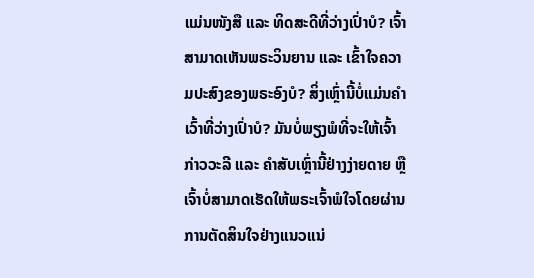ແມ່ນໜັງສື ແລະ ທິດສະດີທີ່ວ່າງເປົ່າບໍ? ເຈົ້າສາມາດເຫັນພຣະວິນຍານ ແລະ ເຂົ້າໃຈຄວາມປະສົງຂອງພຣະອົງບໍ? ສິ່ງເຫຼົ່ານີ້ບໍ່ແມ່ນຄຳເວົ້າທີ່ວ່າງເປົ່າບໍ? ມັນບໍ່ພຽງພໍທີ່ຈະໃຫ້ເຈົ້າກ່າວວະລີ ແລະ ຄຳສັບເຫຼົ່ານີ້ຢ່າງງ່າຍດາຍ ຫຼື ເຈົ້າບໍ່ສາມາດເຮັດໃຫ້ພຣະເຈົ້າພໍໃຈໂດຍຜ່ານການຕັດສິນໃຈຢ່າງແນວແນ່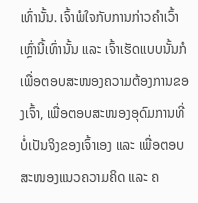ເທົ່ານັ້ນ. ເຈົ້າພໍໃຈກັບການກ່າວຄຳເວົ້າເຫຼົ່ານີ້ເທົ່ານັ້ນ ແລະ ເຈົ້າເຮັດແບບນັ້ນກໍເພື່ອຕອບສະໜອງຄວາມຕ້ອງການຂອງເຈົ້າ, ເພື່ອຕອບສະໜອງອຸດົມການທີ່ບໍ່ເປັນຈິງຂອງເຈົ້າເອງ ແລະ ເພື່ອຕອບສະໜອງແນວຄວາມຄິດ ແລະ ຄ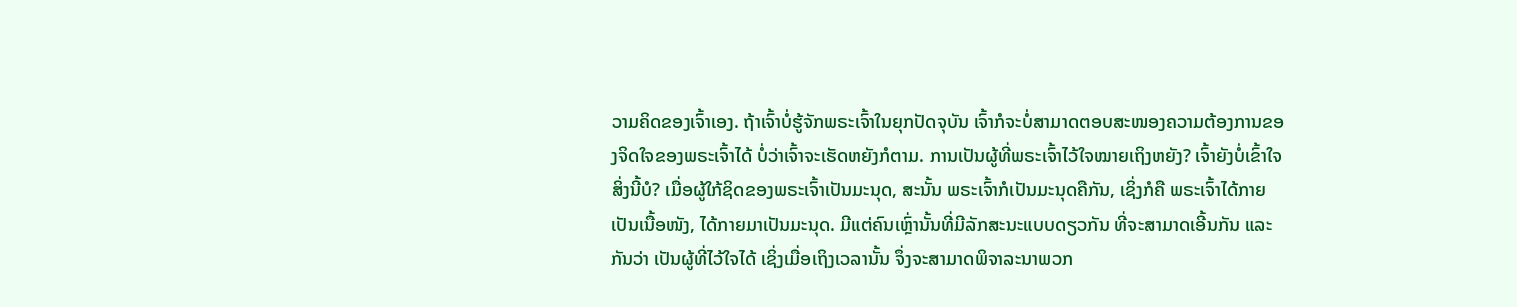ວາມຄິດຂອງເຈົ້າເອງ. ຖ້າເຈົ້າບໍ່ຮູ້ຈັກພຣະເຈົ້າໃນຍຸກປັດຈຸບັນ ເຈົ້າກໍຈະບໍ່ສາມາດຕອບສະໜອງຄວາມຕ້ອງການຂອງຈິດໃຈຂອງພຣະເຈົ້າໄດ້ ບໍ່ວ່າເຈົ້າຈະເຮັດຫຍັງກໍຕາມ. ການເປັນຜູ້ທີ່ພຣະເຈົ້າໄວ້ໃຈໝາຍເຖິງຫຍັງ? ເຈົ້າຍັງບໍ່ເຂົ້າໃຈສິ່ງນີ້ບໍ? ເມື່ອຜູ້ໃກ້ຊິດຂອງພຣະເຈົ້າເປັນມະນຸດ, ສະນັ້ນ ພຣະເຈົ້າກໍເປັນມະນຸດຄືກັນ, ເຊິ່ງກໍຄື ພຣະເຈົ້າໄດ້ກາຍເປັນເນື້ອໜັງ, ໄດ້ກາຍມາເປັນມະນຸດ. ມີແຕ່ຄົນເຫຼົ່ານັ້ນທີ່ມີລັກສະນະແບບດຽວກັນ ທີ່ຈະສາມາດເອີ້ນກັນ ແລະ ກັນວ່າ ເປັນຜູ້ທີ່ໄວ້ໃຈໄດ້ ເຊິ່ງເມື່ອເຖິງເວລານັ້ນ ຈຶ່ງຈະສາມາດພິຈາລະນາພວກ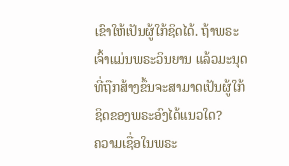ເຂົາໃຫ້ເປັນຜູ້ໃກ້ຊິດໄດ້. ຖ້າພຣະເຈົ້າແມ່ນພຣະວິນຍານ ແລ້ວມະນຸດທີ່ຖືກສ້າງຂຶ້ນຈະສາມາດເປັນຜູ້ໃກ້ຊິດຂອງພຣະອົງໄດ້ແນວໃດ?
ຄວາມເຊື່ອໃນພຣະ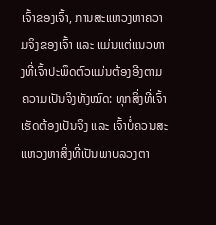ເຈົ້າຂອງເຈົ້າ, ການສະແຫວງຫາຄວາມຈິງຂອງເຈົ້າ ແລະ ແມ່ນແຕ່ແນວທາງທີ່ເຈົ້າປະພຶດຕົວແມ່ນຕ້ອງອີງຕາມຄວາມເປັນຈິງທັງໝົດ: ທຸກສິ່ງທີ່ເຈົ້າເຮັດຕ້ອງເປັນຈິງ ແລະ ເຈົ້າບໍ່ຄວນສະແຫວງຫາສິ່ງທີ່ເປັນພາບລວງຕາ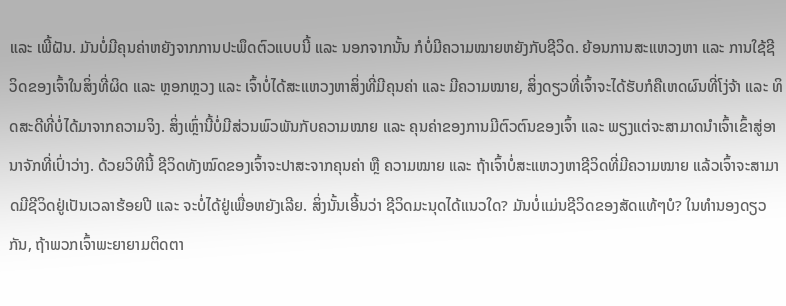ແລະ ເພີ້ຝັນ. ມັນບໍ່ມີຄຸນຄ່າຫຍັງຈາກການປະພຶດຕົວແບບນີ້ ແລະ ນອກຈາກນັ້ນ ກໍບໍ່ມີຄວາມໝາຍຫຍັງກັບຊີວິດ. ຍ້ອນການສະແຫວງຫາ ແລະ ການໃຊ້ຊີວິດຂອງເຈົ້າໃນສິ່ງທີ່ຜິດ ແລະ ຫຼອກຫຼວງ ແລະ ເຈົ້າບໍ່ໄດ້ສະແຫວງຫາສິ່ງທີ່ມີຄຸນຄ່າ ແລະ ມີຄວາມໝາຍ, ສິ່ງດຽວທີ່ເຈົ້າຈະໄດ້ຮັບກໍຄືເຫດຜົນທີ່ໂງ່ຈ້າ ແລະ ທິດສະດີທີ່ບໍ່ໄດ້ມາຈາກຄວາມຈິງ. ສິ່ງເຫຼົ່ານີ້ບໍ່ມີສ່ວນພົວພັນກັບຄວາມໝາຍ ແລະ ຄຸນຄ່າຂອງການມີຕົວຕົນຂອງເຈົ້າ ແລະ ພຽງແຕ່ຈະສາມາດນໍາເຈົ້າເຂົ້າສູ່ອານາຈັກທີ່ເປົ່າວ່າງ. ດ້ວຍວິທີນີ້ ຊີວິດທັງໝົດຂອງເຈົ້າຈະປາສະຈາກຄຸນຄ່າ ຫຼື ຄວາມໝາຍ ແລະ ຖ້າເຈົ້າບໍ່ສະແຫວງຫາຊີວິດທີ່ມີຄວາມໝາຍ ແລ້ວເຈົ້າຈະສາມາດມີຊີວິດຢູ່ເປັນເວລາຮ້ອຍປີ ແລະ ຈະບໍ່ໄດ້ຢູ່ເພື່ອຫຍັງເລີຍ. ສິ່ງນັ້ນເອີ້ນວ່າ ຊີວິດມະນຸດໄດ້ແນວໃດ? ມັນບໍ່ແມ່ນຊີວິດຂອງສັດແທ້ໆບໍ? ໃນທຳນອງດຽວກັນ, ຖ້າພວກເຈົ້າພະຍາຍາມຕິດຕາ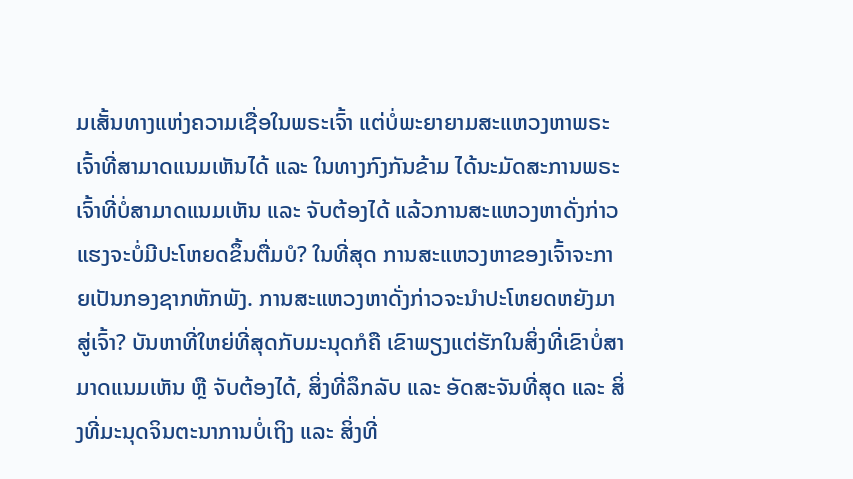ມເສັ້ນທາງແຫ່ງຄວາມເຊື່ອໃນພຣະເຈົ້າ ແຕ່ບໍ່ພະຍາຍາມສະແຫວງຫາພຣະເຈົ້າທີ່ສາມາດແນມເຫັນໄດ້ ແລະ ໃນທາງກົງກັນຂ້າມ ໄດ້ນະມັດສະການພຣະເຈົ້າທີ່ບໍ່ສາມາດແນມເຫັນ ແລະ ຈັບຕ້ອງໄດ້ ແລ້ວການສະແຫວງຫາດັ່ງກ່າວແຮງຈະບໍ່ມີປະໂຫຍດຂຶ້ນຕື່ມບໍ? ໃນທີ່ສຸດ ການສະແຫວງຫາຂອງເຈົ້າຈະກາຍເປັນກອງຊາກຫັກພັງ. ການສະແຫວງຫາດັ່ງກ່າວຈະນໍາປະໂຫຍດຫຍັງມາສູ່ເຈົ້າ? ບັນຫາທີ່ໃຫຍ່ທີ່ສຸດກັບມະນຸດກໍຄື ເຂົາພຽງແຕ່ຮັກໃນສິ່ງທີ່ເຂົາບໍ່ສາມາດແນມເຫັນ ຫຼື ຈັບຕ້ອງໄດ້, ສິ່ງທີ່ລຶກລັບ ແລະ ອັດສະຈັນທີ່ສຸດ ແລະ ສິ່ງທີ່ມະນຸດຈິນຕະນາການບໍ່ເຖິງ ແລະ ສິ່ງທີ່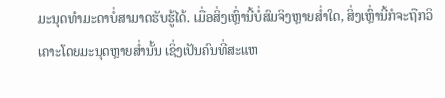ມະນຸດທໍາມະດາບໍ່ສາມາດຮັບຮູ້ໄດ້. ເມື່ອສິ່ງເຫຼົ່ານີ້ບໍ່ສົມຈິງຫຼາຍສໍ່າໃດ, ສິ່ງເຫຼົ່ານີ້ກໍຈະຖືກວິເຄາະໂດຍມະນຸດຫຼາຍສໍ່ານັ້ນ ເຊິ່ງເປັນຄົນທີ່ສະແຫ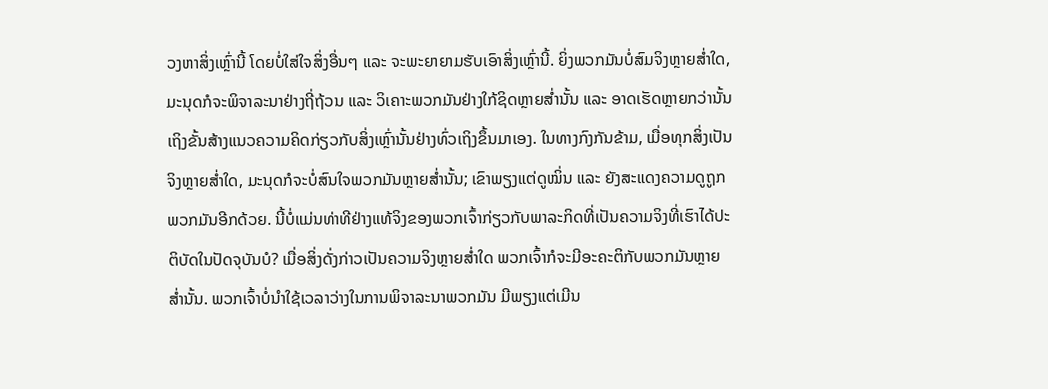ວງຫາສິ່ງເຫຼົ່ານີ້ ໂດຍບໍ່ໃສ່ໃຈສິ່ງອື່ນໆ ແລະ ຈະພະຍາຍາມຮັບເອົາສິ່ງເຫຼົ່ານີ້. ຍິ່ງພວກມັນບໍ່ສົມຈິງຫຼາຍສໍ່າໃດ, ມະນຸດກໍຈະພິຈາລະນາຢ່າງຖີ່ຖ້ວນ ແລະ ວິເຄາະພວກມັນຢ່າງໃກ້ຊິດຫຼາຍສໍ່ານັ້ນ ແລະ ອາດເຮັດຫຼາຍກວ່ານັ້ນເຖິງຂັ້ນສ້າງແນວຄວາມຄິດກ່ຽວກັບສິ່ງເຫຼົ່ານັ້ນຢ່າງທົ່ວເຖິງຂຶ້ນມາເອງ. ໃນທາງກົງກັນຂ້າມ, ເມື່ອທຸກສິ່ງເປັນຈິງຫຼາຍສໍ່າໃດ, ມະນຸດກໍຈະບໍ່ສົນໃຈພວກມັນຫຼາຍສໍ່ານັ້ນ; ເຂົາພຽງແຕ່ດູໝິ່ນ ແລະ ຍັງສະແດງຄວາມດູຖູກພວກມັນອີກດ້ວຍ. ນີ້ບໍ່ແມ່ນທ່າທີຢ່າງແທ້ຈິງຂອງພວກເຈົ້າກ່ຽວກັບພາລະກິດທີ່ເປັນຄວາມຈິງທີ່ເຮົາໄດ້ປະຕິບັດໃນປັດຈຸບັນບໍ? ເມື່ອສິ່ງດັ່ງກ່າວເປັນຄວາມຈິງຫຼາຍສໍ່າໃດ ພວກເຈົ້າກໍຈະມີອະຄະຕິກັບພວກມັນຫຼາຍສໍ່ານັ້ນ. ພວກເຈົ້າບໍ່ນໍາໃຊ້ເວລາວ່າງໃນການພິຈາລະນາພວກມັນ ມີພຽງແຕ່ເມີນ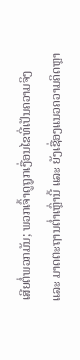ເສີຍຕໍ່ພວກມັນ; ພວກເຈົ້າດູຖູກເງື່ອນໄຂທີ່ເປັນຄວາມຈິງ ແລະ ມາດຕະຖານຕໍ່າເຫຼົ່ານີ້ ແລະ ຍັງເຊື່ອງແນວຄວາມຄິດຫຼາ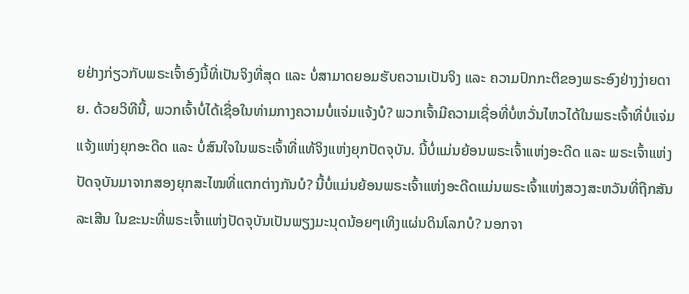ຍຢ່າງກ່ຽວກັບພຣະເຈົ້າອົງນີ້ທີ່ເປັນຈິງທີ່ສຸດ ແລະ ບໍ່ສາມາດຍອມຮັບຄວາມເປັນຈິງ ແລະ ຄວາມປົກກະຕິຂອງພຣະອົງຢ່າງງ່າຍດາຍ. ດ້ວຍວິທີນີ້, ພວກເຈົ້າບໍ່ໄດ້ເຊື່ອໃນທ່າມກາງຄວາມບໍ່ແຈ່ມແຈ້ງບໍ? ພວກເຈົ້າມີຄວາມເຊື່ອທີ່ບໍ່ຫວັ່ນໄຫວໄດ້ໃນພຣະເຈົ້າທີ່ບໍ່ແຈ່ມແຈ້ງແຫ່ງຍຸກອະດີດ ແລະ ບໍ່ສົນໃຈໃນພຣະເຈົ້າທີ່ແທ້ຈິງແຫ່ງຍຸກປັດຈຸບັນ. ນີ້ບໍ່ແມ່ນຍ້ອນພຣະເຈົ້າແຫ່ງອະດີດ ແລະ ພຣະເຈົ້າແຫ່ງປັດຈຸບັນມາຈາກສອງຍຸກສະໄໝທີ່ແຕກຕ່າງກັນບໍ? ນີ້ບໍ່ແມ່ນຍ້ອນພຣະເຈົ້າແຫ່ງອະດີດແມ່ນພຣະເຈົ້າແຫ່ງສວງສະຫວັນທີ່ຖືກສັນລະເສີນ ໃນຂະນະທີ່ພຣະເຈົ້າແຫ່ງປັດຈຸບັນເປັນພຽງມະນຸດນ້ອຍໆເທິງແຜ່ນດິນໂລກບໍ? ນອກຈາ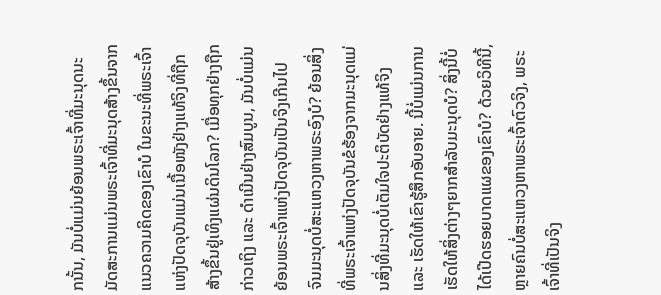ກນັ້ນ, ມັນບໍ່ແມ່ນຍ້ອນພຣະເຈົ້າທີ່ມະນຸດນະມັດສະການແມ່ນພຣະເຈົ້າທີ່ມະນຸດສ້າງຂຶ້ນຈາກແນວຄວາມຄິດຂອງເຂົາບໍ ໃນຂະນະທີ່ພຣະເຈົ້າແຫ່ງປັດຈຸບັນແມ່ນເນື້ອໜັງຢ່າງແທ້ຈິງທີ່ຖືກສ້າງຂຶ້ນຢູ່ເທິງແຜ່ນດິນໂລກ? ເມື່ອທຸກຢ່າງຖືກກ່າວເຖິງ ແລະ ດຳເນີນຢ່າງສົມບູນ, ມັນບໍ່ແມ່ນຍ້ອນພຣະເຈົ້າແຫ່ງປັດຈຸບັນເປັນຈິງເກີນໄປ ຈົນມະນຸດບໍ່ສະແຫວງຫາພຣະອົງບໍ? ຍ້ອນສິ່ງທີ່ພຣະເຈົ້າແຫ່ງປັດຈຸບັນຂໍຮ້ອງຈາກມະນຸດແມ່ນສິ່ງທີ່ມະນຸດບໍ່ເຕັມໃຈປະຕິບັດຢ່າງແທ້ຈິງ ແລະ ເຮັດໃຫ້ເຂົາຮູ້ສຶກອັບອາຍ. ນີ້ບໍ່ແມ່ນການເຮັດໃຫ້ສິ່ງຕ່າງໆຍາກສຳລັບມະນຸດບໍ? ສິ່ງນີ້ບໍ່ໄດ້ເປີດຮອຍບາດແຜຂອງເຂົາບໍ? ດ້ວຍວິທີນີ້, ຫຼາຍຄົນບໍ່ສະແຫວງຫາພຣະເຈົ້າຕົວຈິງ, ພຣະເຈົ້າທີ່ເປັນຈິງ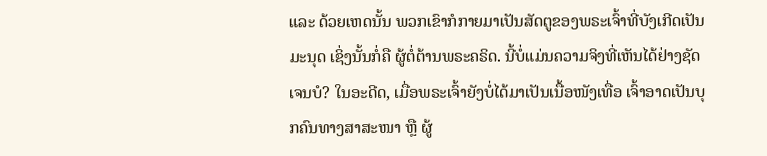ແລະ ດ້ວຍເຫດນັ້ນ ພວກເຂົາກໍກາຍມາເປັນສັດຕູຂອງພຣະເຈົ້າທີ່ບັງເກີດເປັນມະນຸດ ເຊິ່ງນັ້ນກໍ່ຄື ຜູ້ຕໍ່ຕ້ານພຣະຄຣິດ. ນີ້ບໍ່ແມ່ນຄວາມຈິງທີ່ເຫັນໄດ້ຢ່າງຊັດເຈນບໍ? ໃນອະດີດ, ເມື່ອພຣະເຈົ້າຍັງບໍ່ໄດ້ມາເປັນເນື້ອໜັງເທື່ອ ເຈົ້າອາດເປັນບຸກຄົນທາງສາສະໜາ ຫຼື ຜູ້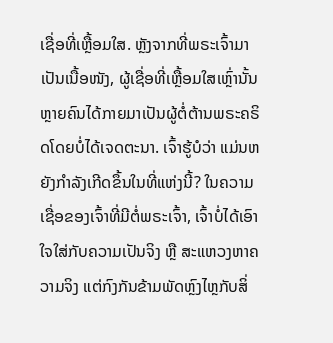ເຊື່ອທີ່ເຫຼື້ອມໃສ. ຫຼັງຈາກທີ່ພຣະເຈົ້າມາເປັນເນື້ອໜັງ, ຜູ້ເຊື່ອທີ່ເຫຼື້ອມໃສເຫຼົ່ານັ້ນຫຼາຍຄົນໄດ້ກາຍມາເປັນຜູ້ຕໍ່ຕ້ານພຣະຄຣິດໂດຍບໍ່ໄດ້ເຈດຕະນາ. ເຈົ້າຮູ້ບໍວ່າ ແມ່ນຫຍັງກຳລັງເກີດຂຶ້ນໃນທີ່ແຫ່ງນີ້? ໃນຄວາມເຊື່ອຂອງເຈົ້າທີ່ມີຕໍ່ພຣະເຈົ້າ, ເຈົ້າບໍ່ໄດ້ເອົາໃຈໃສ່ກັບຄວາມເປັນຈິງ ຫຼື ສະແຫວງຫາຄວາມຈິງ ແຕ່ກົງກັນຂ້າມພັດຫຼົງໄຫຼກັບສິ່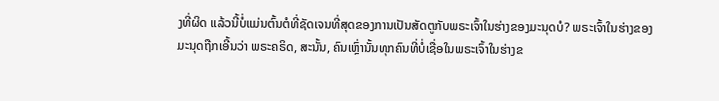ງທີ່ຜິດ ແລ້ວນີ້ບໍ່ແມ່ນຕົ້ນຕໍທີ່ຊັດເຈນທີ່ສຸດຂອງການເປັນສັດຕູກັບພຣະເຈົ້າໃນຮ່າງຂອງມະນຸດບໍ? ພຣະເຈົ້າໃນຮ່າງຂອງມະນຸດຖືກເອີ້ນວ່າ ພຣະຄຣິດ, ສະນັ້ນ, ຄົນເຫຼົ່ານັ້ນທຸກຄົນທີ່ບໍ່ເຊື່ອໃນພຣະເຈົ້າໃນຮ່າງຂ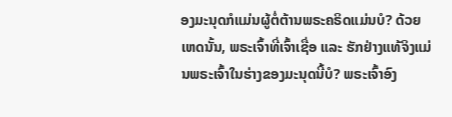ອງມະນຸດກໍແມ່ນຜູ້ຕໍ່ຕ້ານພຣະຄຣິດແມ່ນບໍ? ດ້ວຍເຫດນັ້ນ, ພຣະເຈົ້າທີ່ເຈົ້າເຊື່ອ ແລະ ຮັກຢ່າງແທ້ຈິງແມ່ນພຣະເຈົ້າໃນຮ່າງຂອງມະນຸດນີ້ບໍ? ພຣະເຈົ້າອົງ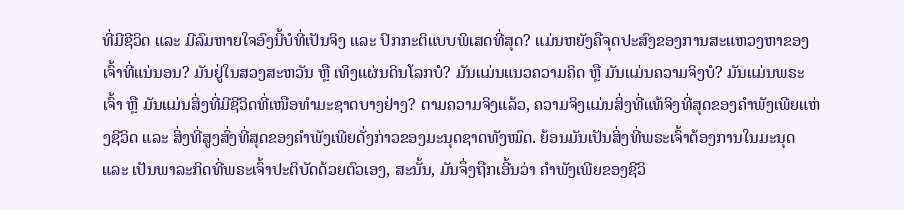ທີ່ມີຊີວິດ ແລະ ມີລົມຫາຍໃຈອົງນີ້ບໍທີ່ເປັນຈິງ ແລະ ປົກກະຕິແບບພິເສດທີ່ສຸດ? ແມ່ນຫຍັງຄືຈຸດປະສົງຂອງການສະແຫວງຫາຂອງເຈົ້າທີ່ແນ່ນອນ? ມັນຢູ່ໃນສວງສະຫວັນ ຫຼື ເທິງແຜ່ນດິນໂລກບໍ? ມັນແມ່ນແນວຄວາມຄິດ ຫຼື ມັນແມ່ນຄວາມຈິງບໍ? ມັນແມ່ນພຣະເຈົ້າ ຫຼື ມັນແມ່ນສິ່ງທີ່ມີຊີວິດທີ່ເໜືອທຳມະຊາດບາງຢ່າງ? ຕາມຄວາມຈິງແລ້ວ, ຄວາມຈິງແມ່ນສິ່ງທີ່ແທ້ຈິງທີ່ສຸດຂອງຄຳພັງເພີຍແຫ່ງຊີວິດ ແລະ ສິ່ງທີ່ສູງສົ່ງທີ່ສຸດຂອງຄຳພັງເພີຍດັ່ງກ່າວຂອງມະນຸດຊາດທັງໝົດ. ຍ້ອນມັນເປັນສິ່ງທີ່ພຣະເຈົ້າຕ້ອງການໃນມະນຸດ ແລະ ເປັນພາລະກິດທີ່ພຣະເຈົ້າປະຕິບັດດ້ວຍຕົວເອງ, ສະນັ້ນ, ມັນຈຶ່ງຖືກເອີ້ນວ່າ ຄຳພັງເພີຍຂອງຊີວິ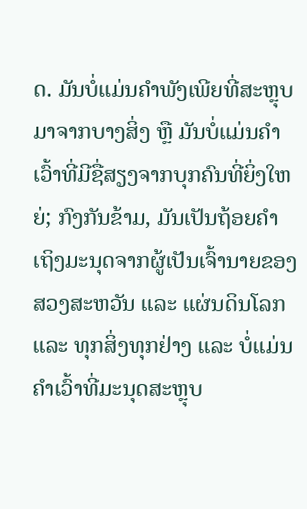ດ. ມັນບໍ່ແມ່ນຄຳພັງເພີຍທີ່ສະຫຼຸບມາຈາກບາງສິ່ງ ຫຼື ມັນບໍ່ແມ່ນຄຳເວົ້າທີ່ມີຊື່ສຽງຈາກບຸກຄົນທີ່ຍິ່ງໃຫຍ່; ກົງກັນຂ້າມ, ມັນເປັນຖ້ອຍຄຳເຖິງມະນຸດຈາກຜູ້ເປັນເຈົ້ານາຍຂອງສວງສະຫວັນ ແລະ ແຜ່ນດິນໂລກ ແລະ ທຸກສິ່ງທຸກຢ່າງ ແລະ ບໍ່ແມ່ນຄຳເວົ້າທີ່ມະນຸດສະຫຼຸບ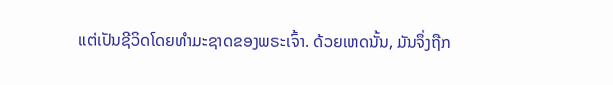ແຕ່ເປັນຊີວິດໂດຍທຳມະຊາດຂອງພຣະເຈົ້າ. ດ້ວຍເຫດນັ້ນ, ມັນຈຶ່ງຖືກ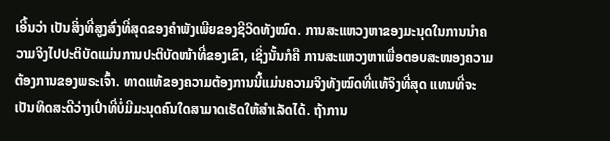ເອີ້ນວ່າ ເປັນສິ່ງທີ່ສູງສົ່ງທີ່ສຸດຂອງຄຳພັງເພີຍຂອງຊີວິດທັງໝົດ. ການສະແຫວງຫາຂອງມະນຸດໃນການນໍາຄວາມຈິງໄປປະຕິບັດແມ່ນການປະຕິບັດໜ້າທີ່ຂອງເຂົາ, ເຊິ່ງນັ້ນກໍຄື ການສະແຫວງຫາເພື່ອຕອບສະໜອງຄວາມຕ້ອງການຂອງພຣະເຈົ້າ. ທາດແທ້ຂອງຄວາມຕ້ອງການນີ້ແມ່ນຄວາມຈິງທັງໝົດທີ່ແທ້ຈິງທີ່ສຸດ ແທນທີ່ຈະເປັນທິດສະດີວ່າງເປົ່າທີ່ບໍ່ມີມະນຸດຄົນໃດສາມາດເຮັດໃຫ້ສຳເລັດໄດ້. ຖ້າການ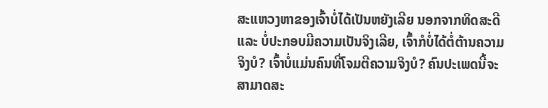ສະແຫວງຫາຂອງເຈົ້າບໍ່ໄດ້ເປັນຫຍັງເລີຍ ນອກຈາກທິດສະດີ ແລະ ບໍ່ປະກອບມີຄວາມເປັນຈິງເລີຍ, ເຈົ້າກໍບໍ່ໄດ້ຕໍ່ຕ້ານຄວາມຈິງບໍ? ເຈົ້າບໍ່ແມ່ນຄົນທີ່ໂຈມຕີຄວາມຈິງບໍ? ຄົນປະເພດນີ້ຈະສາມາດສະ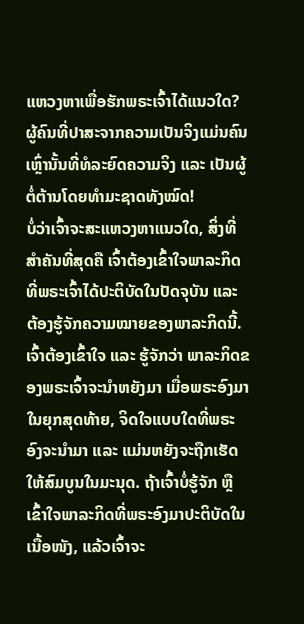ແຫວງຫາເພື່ອຮັກພຣະເຈົ້າໄດ້ແນວໃດ? ຜູ້ຄົນທີ່ປາສະຈາກຄວາມເປັນຈິງແມ່ນຄົນເຫຼົ່ານັ້ນທີ່ທໍລະຍົດຄວາມຈິງ ແລະ ເປັນຜູ້ຕໍ່ຕ້ານໂດຍທຳມະຊາດທັງໝົດ!
ບໍ່ວ່າເຈົ້າຈະສະແຫວງຫາແນວໃດ, ສິ່ງທີ່ສຳຄັນທີ່ສຸດຄື ເຈົ້າຕ້ອງເຂົ້າໃຈພາລະກິດທີ່ພຣະເຈົ້າໄດ້ປະຕິບັດໃນປັດຈຸບັນ ແລະ ຕ້ອງຮູ້ຈັກຄວາມໝາຍຂອງພາລະກິດນີ້. ເຈົ້າຕ້ອງເຂົ້າໃຈ ແລະ ຮູ້ຈັກວ່າ ພາລະກິດຂອງພຣະເຈົ້າຈະນໍາຫຍັງມາ ເມື່ອພຣະອົງມາໃນຍຸກສຸດທ້າຍ, ຈິດໃຈແບບໃດທີ່ພຣະອົງຈະນໍາມາ ແລະ ແມ່ນຫຍັງຈະຖືກເຮັດໃຫ້ສົມບູນໃນມະນຸດ. ຖ້າເຈົ້າບໍ່ຮູ້ຈັກ ຫຼື ເຂົ້າໃຈພາລະກິດທີ່ພຣະອົງມາປະຕິບັດໃນເນື້ອໜັງ, ແລ້ວເຈົ້າຈະ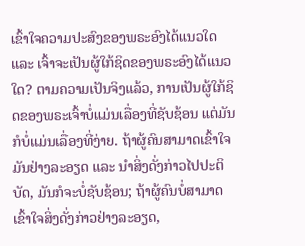ເຂົ້າໃຈຄວາມປະສົງຂອງພຣະອົງໄດ້ແນວໃດ ແລະ ເຈົ້າຈະເປັນຜູ້ໃກ້ຊິດຂອງພຣະອົງໄດ້ແນວໃດ? ຕາມຄວາມເປັນຈິງແລ້ວ, ການເປັນຜູ້ໃກ້ຊິດຂອງພຣະເຈົ້າບໍ່ແມ່ນເລື່ອງທີ່ຊັບຊ້ອນ ແຕ່ມັນກໍບໍ່ແມ່ນເລື່ອງທີ່ງ່າຍ. ຖ້າຜູ້ຄົນສາມາດເຂົ້າໃຈມັນຢ່າງລະອຽດ ແລະ ນໍາສິ່ງດັ່ງກ່າວໄປປະຕິບັດ, ມັນກໍຈະບໍ່ຊັບຊ້ອນ; ຖ້າຜູ້ຄົນບໍ່ສາມາດເຂົ້າໃຈສິ່ງດັ່ງກ່າວຢ່າງລະອຽດ,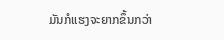ມັນກໍແຮງຈະຍາກຂຶ້ນກວ່າ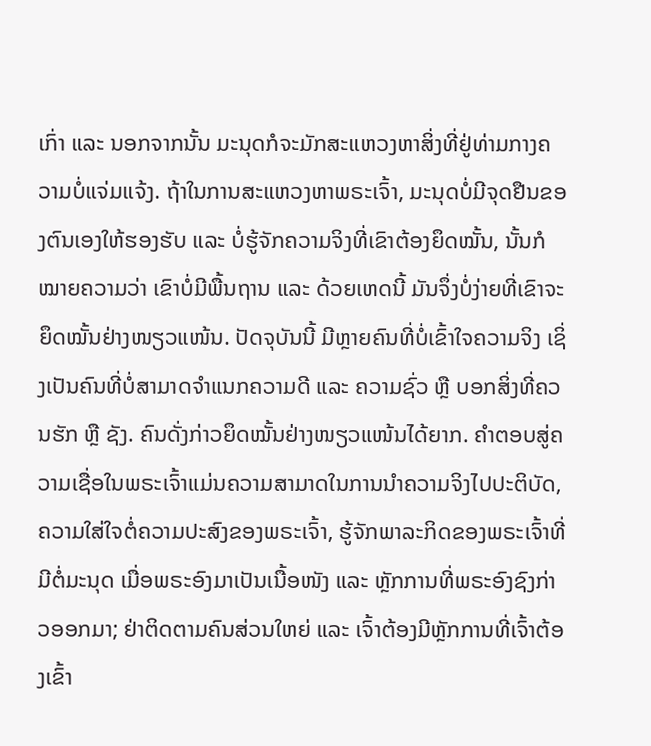ເກົ່າ ແລະ ນອກຈາກນັ້ນ ມະນຸດກໍຈະມັກສະແຫວງຫາສິ່ງທີ່ຢູ່ທ່າມກາງຄວາມບໍ່ແຈ່ມແຈ້ງ. ຖ້າໃນການສະແຫວງຫາພຣະເຈົ້າ, ມະນຸດບໍ່ມີຈຸດຢືນຂອງຕົນເອງໃຫ້ຮອງຮັບ ແລະ ບໍ່ຮູ້ຈັກຄວາມຈິງທີ່ເຂົາຕ້ອງຍຶດໝັ້ນ, ນັ້ນກໍໝາຍຄວາມວ່າ ເຂົາບໍ່ມີພື້ນຖານ ແລະ ດ້ວຍເຫດນີ້ ມັນຈຶ່ງບໍ່ງ່າຍທີ່ເຂົາຈະຍຶດໝັ້ນຢ່າງໜຽວແໜ້ນ. ປັດຈຸບັນນີ້ ມີຫຼາຍຄົນທີ່ບໍ່ເຂົ້າໃຈຄວາມຈິງ ເຊິ່ງເປັນຄົນທີ່ບໍ່ສາມາດຈຳແນກຄວາມດີ ແລະ ຄວາມຊົ່ວ ຫຼື ບອກສິ່ງທີ່ຄວນຮັກ ຫຼື ຊັງ. ຄົນດັ່ງກ່າວຍຶດໝັ້ນຢ່າງໜຽວແໜ້ນໄດ້ຍາກ. ຄໍາຕອບສູ່ຄວາມເຊື່ອໃນພຣະເຈົ້າແມ່ນຄວາມສາມາດໃນການນໍາຄວາມຈິງໄປປະຕິບັດ, ຄວາມໃສ່ໃຈຕໍ່ຄວາມປະສົງຂອງພຣະເຈົ້າ, ຮູ້ຈັກພາລະກິດຂອງພຣະເຈົ້າທີ່ມີຕໍ່ມະນຸດ ເມື່ອພຣະອົງມາເປັນເນື້ອໜັງ ແລະ ຫຼັກການທີ່ພຣະອົງຊົງກ່າວອອກມາ; ຢ່າຕິດຕາມຄົນສ່ວນໃຫຍ່ ແລະ ເຈົ້າຕ້ອງມີຫຼັກການທີ່ເຈົ້າຕ້ອງເຂົ້າ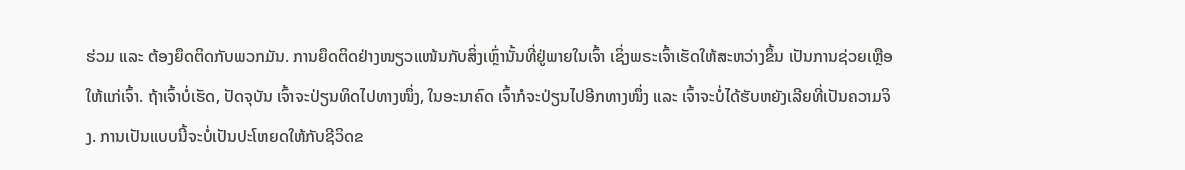ຮ່ວມ ແລະ ຕ້ອງຍຶດຕິດກັບພວກມັນ. ການຍຶດຕິດຢ່າງໜຽວແໜ້ນກັບສິ່ງເຫຼົ່ານັ້ນທີ່ຢູ່ພາຍໃນເຈົ້າ ເຊິ່ງພຣະເຈົ້າເຮັດໃຫ້ສະຫວ່າງຂຶ້ນ ເປັນການຊ່ວຍເຫຼືອໃຫ້ແກ່ເຈົ້າ. ຖ້າເຈົ້າບໍ່ເຮັດ, ປັດຈຸບັນ ເຈົ້າຈະປ່ຽນທິດໄປທາງໜຶ່ງ, ໃນອະນາຄົດ ເຈົ້າກໍຈະປ່ຽນໄປອີກທາງໜຶ່ງ ແລະ ເຈົ້າຈະບໍ່ໄດ້ຮັບຫຍັງເລີຍທີ່ເປັນຄວາມຈິງ. ການເປັນແບບນີ້ຈະບໍ່ເປັນປະໂຫຍດໃຫ້ກັບຊີວິດຂ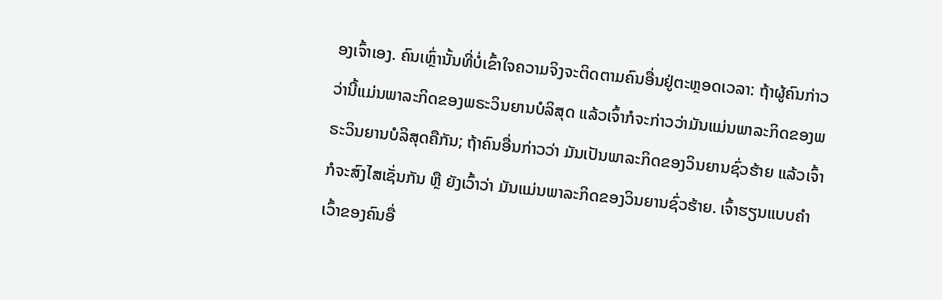ອງເຈົ້າເອງ. ຄົນເຫຼົ່ານັ້ນທີ່ບໍ່ເຂົ້າໃຈຄວາມຈິງຈະຕິດຕາມຄົນອື່ນຢູ່ຕະຫຼອດເວລາ: ຖ້າຜູ້ຄົນກ່າວວ່ານີ້ແມ່ນພາລະກິດຂອງພຣະວິນຍານບໍລິສຸດ ແລ້ວເຈົ້າກໍຈະກ່າວວ່າມັນແມ່ນພາລະກິດຂອງພຣະວິນຍານບໍລິສຸດຄືກັນ; ຖ້າຄົນອື່ນກ່າວວ່າ ມັນເປັນພາລະກິດຂອງວິນຍານຊົ່ວຮ້າຍ ແລ້ວເຈົ້າກໍຈະສົງໄສເຊັ່ນກັນ ຫຼື ຍັງເວົ້າວ່າ ມັນແມ່ນພາລະກິດຂອງວິນຍານຊົ່ວຮ້າຍ. ເຈົ້າຮຽນແບບຄຳເວົ້າຂອງຄົນອື່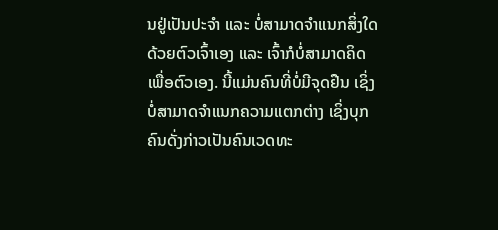ນຢູ່ເປັນປະຈຳ ແລະ ບໍ່ສາມາດຈຳແນກສິ່ງໃດດ້ວຍຕົວເຈົ້າເອງ ແລະ ເຈົ້າກໍບໍ່ສາມາດຄິດເພື່ອຕົວເອງ. ນີ້ແມ່ນຄົນທີ່ບໍ່ມີຈຸດຢືນ ເຊິ່ງບໍ່ສາມາດຈຳແນກຄວາມແຕກຕ່າງ ເຊິ່ງບຸກຄົນດັ່ງກ່າວເປັນຄົນເວດທະ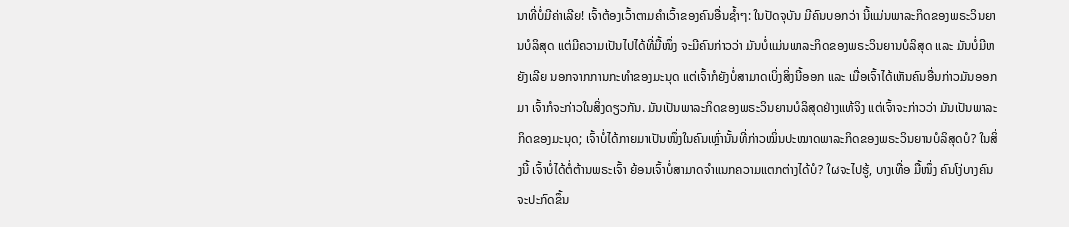ນາທີ່ບໍ່ມີຄ່າເລີຍ! ເຈົ້າຕ້ອງເວົ້າຕາມຄຳເວົ້າຂອງຄົນອື່ນຊໍ້າໆ: ໃນປັດຈຸບັນ ມີຄົນບອກວ່າ ນີ້ແມ່ນພາລະກິດຂອງພຣະວິນຍານບໍລິສຸດ ແຕ່ມີຄວາມເປັນໄປໄດ້ທີ່ມື້ໜຶ່ງ ຈະມີຄົນກ່າວວ່າ ມັນບໍ່ແມ່ນພາລະກິດຂອງພຣະວິນຍານບໍລິສຸດ ແລະ ມັນບໍ່ມີຫຍັງເລີຍ ນອກຈາກການກະທຳຂອງມະນຸດ ແຕ່ເຈົ້າກໍຍັງບໍ່ສາມາດເບິ່ງສິ່ງນີ້ອອກ ແລະ ເມື່ອເຈົ້າໄດ້ເຫັນຄົນອື່ນກ່າວມັນອອກມາ ເຈົ້າກໍຈະກ່າວໃນສິ່ງດຽວກັນ. ມັນເປັນພາລະກິດຂອງພຣະວິນຍານບໍລິສຸດຢ່າງແທ້ຈິງ ແຕ່ເຈົ້າຈະກ່າວວ່າ ມັນເປັນພາລະກິດຂອງມະນຸດ; ເຈົ້າບໍ່ໄດ້ກາຍມາເປັນໜຶ່ງໃນຄົນເຫຼົ່ານັ້ນທີ່ກ່າວໝິ່ນປະໝາດພາລະກິດຂອງພຣະວິນຍານບໍລິສຸດບໍ? ໃນສິ່ງນີ້ ເຈົ້າບໍ່ໄດ້ຕໍ່ຕ້ານພຣະເຈົ້າ ຍ້ອນເຈົ້າບໍ່ສາມາດຈຳແນກຄວາມແຕກຕ່າງໄດ້ບໍ? ໃຜຈະໄປຮູ້, ບາງເທື່ອ ມື້ໜຶ່ງ ຄົນໂງ່ບາງຄົນຈະປະກົດຂຶ້ນ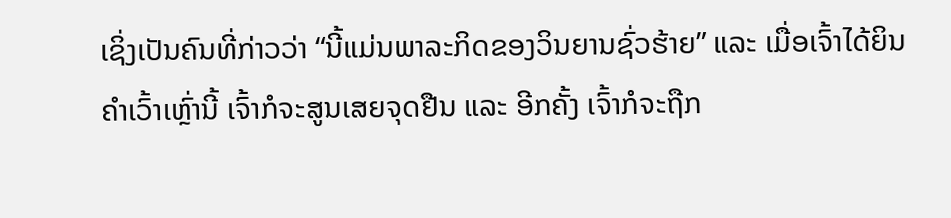ເຊິ່ງເປັນຄົນທີ່ກ່າວວ່າ “ນີ້ແມ່ນພາລະກິດຂອງວິນຍານຊົ່ວຮ້າຍ” ແລະ ເມື່ອເຈົ້າໄດ້ຍິນຄຳເວົ້າເຫຼົ່ານີ້ ເຈົ້າກໍຈະສູນເສຍຈຸດຢືນ ແລະ ອີກຄັ້ງ ເຈົ້າກໍຈະຖືກ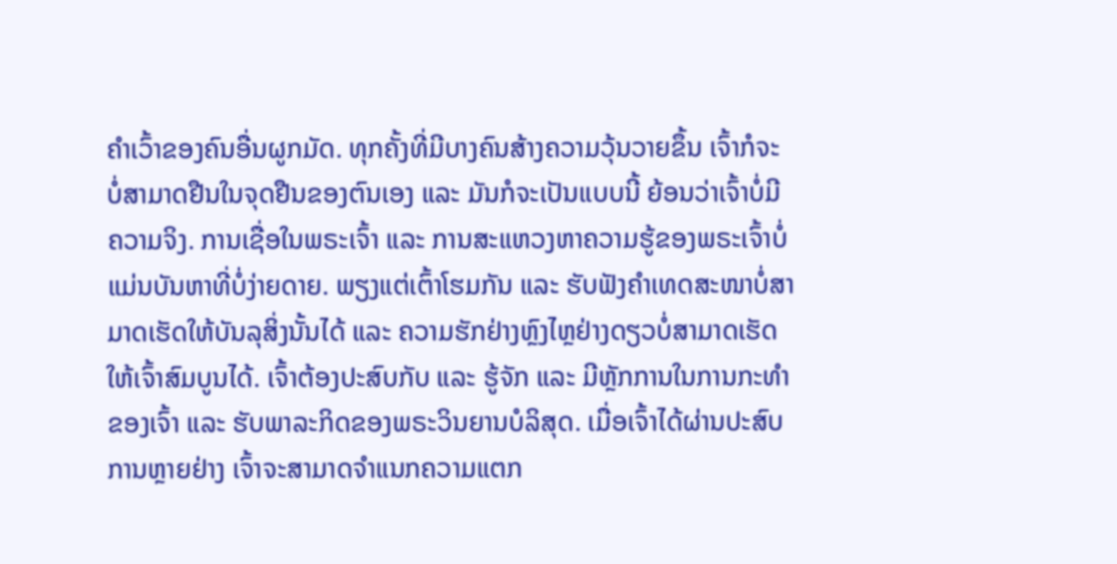ຄຳເວົ້າຂອງຄົນອື່ນຜູກມັດ. ທຸກຄັ້ງທີ່ມີບາງຄົນສ້າງຄວາມວຸ້ນວາຍຂຶ້ນ ເຈົ້າກໍຈະບໍ່ສາມາດຢືນໃນຈຸດຢືນຂອງຕົນເອງ ແລະ ມັນກໍຈະເປັນແບບນີ້ ຍ້ອນວ່າເຈົ້າບໍ່ມີຄວາມຈິງ. ການເຊື່ອໃນພຣະເຈົ້າ ແລະ ການສະແຫວງຫາຄວາມຮູ້ຂອງພຣະເຈົ້າບໍ່ແມ່ນບັນຫາທີ່ບໍ່ງ່າຍດາຍ. ພຽງແຕ່ເຕົ້າໂຮມກັນ ແລະ ຮັບຟັງຄຳເທດສະໜາບໍ່ສາມາດເຮັດໃຫ້ບັນລຸສິ່ງນັ້ນໄດ້ ແລະ ຄວາມຮັກຢ່າງຫຼົງໄຫຼຢ່າງດຽວບໍ່ສາມາດເຮັດໃຫ້ເຈົ້າສົມບູນໄດ້. ເຈົ້າຕ້ອງປະສົບກັບ ແລະ ຮູ້ຈັກ ແລະ ມີຫຼັກການໃນການກະທຳຂອງເຈົ້າ ແລະ ຮັບພາລະກິດຂອງພຣະວິນຍານບໍລິສຸດ. ເມື່ອເຈົ້າໄດ້ຜ່ານປະສົບການຫຼາຍຢ່າງ ເຈົ້າຈະສາມາດຈຳແນກຄວາມແຕກ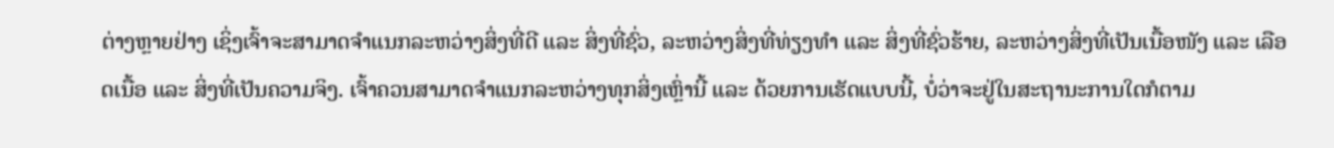ຕ່າງຫຼາຍຢ່າງ ເຊິ່ງເຈົ້າຈະສາມາດຈຳແນກລະຫວ່າງສິ່ງທີ່ດີ ແລະ ສິ່ງທີ່ຊົ່ວ, ລະຫວ່າງສິ່ງທີ່ທ່ຽງທຳ ແລະ ສິ່ງທີ່ຊົ່ວຮ້າຍ, ລະຫວ່າງສິ່ງທີ່ເປັນເນື້ອໜັງ ແລະ ເລືອດເນື້ອ ແລະ ສິ່ງທີ່ເປັນຄວາມຈິງ. ເຈົ້າຄວນສາມາດຈຳແນກລະຫວ່າງທຸກສິ່ງເຫຼົ່ານີ້ ແລະ ດ້ວຍການເຮັດແບບນີ້, ບໍ່ວ່າຈະຢູ່ໃນສະຖານະການໃດກໍຕາມ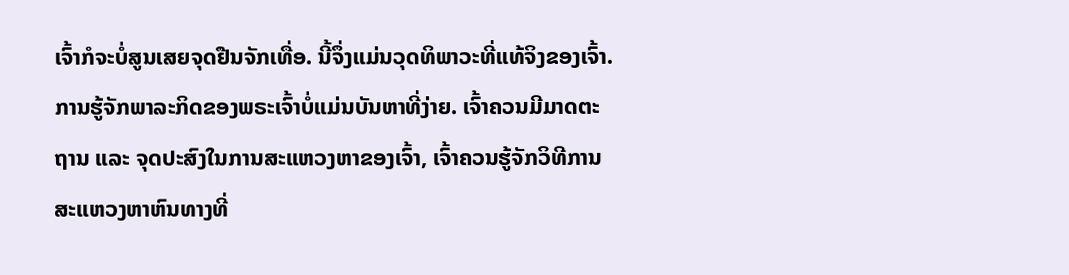ເຈົ້າກໍຈະບໍ່ສູນເສຍຈຸດຢືນຈັກເທື່ອ. ນີ້ຈຶ່ງແມ່ນວຸດທິພາວະທີ່ແທ້ຈິງຂອງເຈົ້າ.
ການຮູ້ຈັກພາລະກິດຂອງພຣະເຈົ້າບໍ່ແມ່ນບັນຫາທີ່ງ່າຍ. ເຈົ້າຄວນມີມາດຕະຖານ ແລະ ຈຸດປະສົງໃນການສະແຫວງຫາຂອງເຈົ້າ, ເຈົ້າຄວນຮູ້ຈັກວິທີການສະແຫວງຫາຫົນທາງທີ່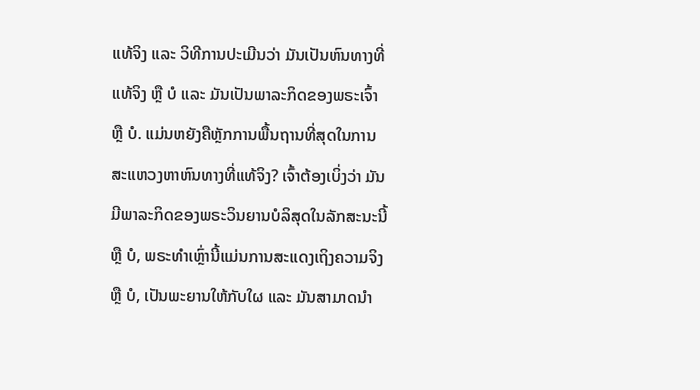ແທ້ຈິງ ແລະ ວິທີການປະເມີນວ່າ ມັນເປັນຫົນທາງທີ່ແທ້ຈິງ ຫຼື ບໍ ແລະ ມັນເປັນພາລະກິດຂອງພຣະເຈົ້າ ຫຼື ບໍ. ແມ່ນຫຍັງຄືຫຼັກການພື້ນຖານທີ່ສຸດໃນການສະແຫວງຫາຫົນທາງທີ່ແທ້ຈິງ? ເຈົ້າຕ້ອງເບິ່ງວ່າ ມັນມີພາລະກິດຂອງພຣະວິນຍານບໍລິສຸດໃນລັກສະນະນີ້ ຫຼື ບໍ, ພຣະທໍາເຫຼົ່ານີ້ແມ່ນການສະແດງເຖິງຄວາມຈິງ ຫຼື ບໍ, ເປັນພະຍານໃຫ້ກັບໃຜ ແລະ ມັນສາມາດນໍາ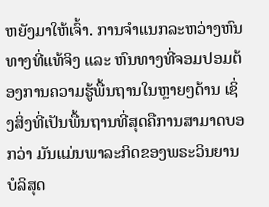ຫຍັງມາໃຫ້ເຈົ້າ. ການຈຳແນກລະຫວ່າງຫົນທາງທີ່ແທ້ຈິງ ແລະ ຫົນທາງທີ່ຈອມປອມຕ້ອງການຄວາມຮູ້ພື້ນຖານໃນຫຼາຍໆດ້ານ ເຊິ່ງສິ່ງທີ່ເປັນພື້ນຖານທີ່ສຸດຄືການສາມາດບອກວ່າ ມັນແມ່ນພາລະກິດຂອງພຣະວິນຍານບໍລິສຸດ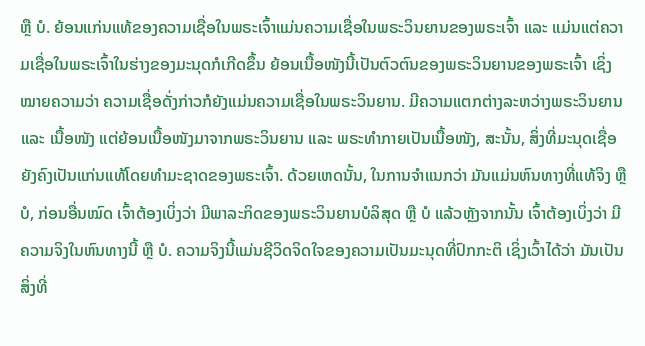ຫຼື ບໍ. ຍ້ອນແກ່ນແທ້ຂອງຄວາມເຊື່ອໃນພຣະເຈົ້າແມ່ນຄວາມເຊື່ອໃນພຣະວິນຍານຂອງພຣະເຈົ້າ ແລະ ແມ່ນແຕ່ຄວາມເຊື່ອໃນພຣະເຈົ້າໃນຮ່າງຂອງມະນຸດກໍເກີດຂຶ້ນ ຍ້ອນເນື້ອໜັງນີ້ເປັນຕົວຕົນຂອງພຣະວິນຍານຂອງພຣະເຈົ້າ ເຊິ່ງໝາຍຄວາມວ່າ ຄວາມເຊື່ອດັ່ງກ່າວກໍຍັງແມ່ນຄວາມເຊື່ອໃນພຣະວິນຍານ. ມີຄວາມແຕກຕ່າງລະຫວ່າງພຣະວິນຍານ ແລະ ເນື້ອໜັງ ແຕ່ຍ້ອນເນື້ອໜັງມາຈາກພຣະວິນຍານ ແລະ ພຣະທຳກາຍເປັນເນື້ອໜັງ, ສະນັ້ນ, ສິ່ງທີ່ມະນຸດເຊື່ອຍັງຄົງເປັນແກ່ນແທ້ໂດຍທຳມະຊາດຂອງພຣະເຈົ້າ. ດ້ວຍເຫດນັ້ນ, ໃນການຈຳແນກວ່າ ມັນແມ່ນຫົນທາງທີ່ແທ້ຈິງ ຫຼື ບໍ, ກ່ອນອື່ນໝົດ ເຈົ້າຕ້ອງເບິ່ງວ່າ ມີພາລະກິດຂອງພຣະວິນຍານບໍລິສຸດ ຫຼື ບໍ ແລ້ວຫຼັງຈາກນັ້ນ ເຈົ້າຕ້ອງເບິ່ງວ່າ ມີຄວາມຈິງໃນຫົນທາງນີ້ ຫຼື ບໍ. ຄວາມຈິງນີ້ແມ່ນຊີວິດຈິດໃຈຂອງຄວາມເປັນມະນຸດທີ່ປົກກະຕິ ເຊິ່ງເວົ້າໄດ້ວ່າ ມັນເປັນສິ່ງທີ່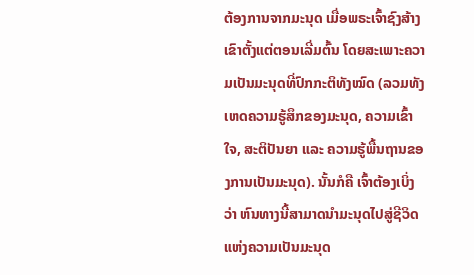ຕ້ອງການຈາກມະນຸດ ເມື່ອພຣະເຈົ້າຊົງສ້າງເຂົາຕັ້ງແຕ່ຕອນເລີ່ມຕົ້ນ ໂດຍສະເພາະຄວາມເປັນມະນຸດທີ່ປົກກະຕິທັງໝົດ (ລວມທັງເຫດຄວາມຮູ້ສຶກຂອງມະນຸດ, ຄວາມເຂົ້າໃຈ, ສະຕິປັນຍາ ແລະ ຄວາມຮູ້ພື້ນຖານຂອງການເປັນມະນຸດ). ນັ້ນກໍຄື ເຈົ້າຕ້ອງເບິ່ງວ່າ ຫົນທາງນີ້ສາມາດນໍາມະນຸດໄປສູ່ຊີວິດແຫ່ງຄວາມເປັນມະນຸດ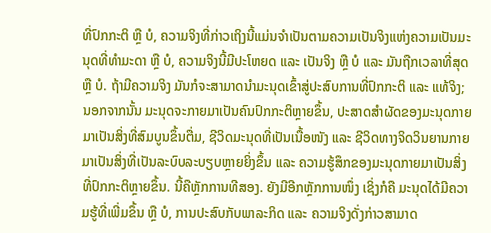ທີ່ປົກກະຕິ ຫຼື ບໍ, ຄວາມຈິງທີ່ກ່າວເຖິງນີ້ແມ່ນຈໍາເປັນຕາມຄວາມເປັນຈິງແຫ່ງຄວາມເປັນມະນຸດທີ່ທຳມະດາ ຫຼື ບໍ, ຄວາມຈິງນີ້ມີປະໂຫຍດ ແລະ ເປັນຈິງ ຫຼື ບໍ ແລະ ມັນຖືກເວລາທີ່ສຸດ ຫຼື ບໍ. ຖ້າມີຄວາມຈິງ ມັນກໍຈະສາມາດນໍາມະນຸດເຂົ້າສູ່ປະສົບການທີ່ປົກກະຕິ ແລະ ແທ້ຈິງ; ນອກຈາກນັ້ນ ມະນຸດຈະກາຍມາເປັນຄົນປົກກະຕິຫຼາຍຂຶ້ນ, ປະສາດສໍາຜັດຂອງມະນຸດກາຍມາເປັນສິ່ງທີ່ສົມບູນຂຶ້ນຕື່ມ, ຊີວິດມະນຸດທີ່ເປັນເນື້ອໜັງ ແລະ ຊີວິດທາງຈິດວິນຍານກາຍມາເປັນສິ່ງທີ່ເປັນລະບົບລະບຽບຫຼາຍຍິ່ງຂຶ້ນ ແລະ ຄວາມຮູ້ສຶກຂອງມະນຸດກາຍມາເປັນສິ່ງທີ່ປົກກະຕິຫຼາຍຂຶ້ນ. ນີ້ຄືຫຼັກການທີສອງ. ຍັງມີອີກຫຼັກການໜຶ່ງ ເຊິ່ງກໍຄື ມະນຸດໄດ້ມີຄວາມຮູ້ທີ່ເພີ່ມຂຶ້ນ ຫຼື ບໍ, ການປະສົບກັບພາລະກິດ ແລະ ຄວາມຈິງດັ່ງກ່າວສາມາດ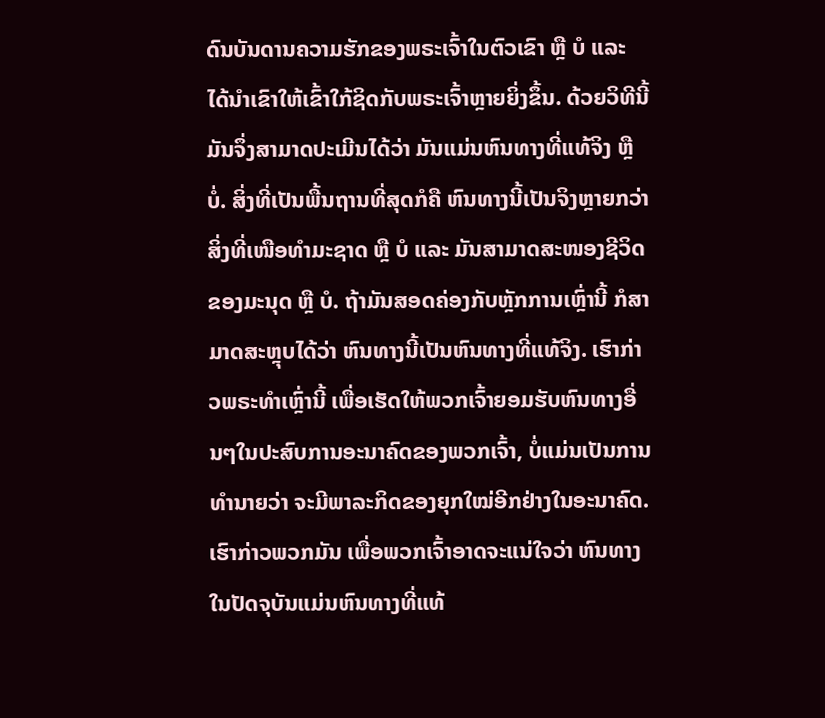ດົນບັນດານຄວາມຮັກຂອງພຣະເຈົ້າໃນຕົວເຂົາ ຫຼື ບໍ ແລະ ໄດ້ນໍາເຂົາໃຫ້ເຂົ້າໃກ້ຊິດກັບພຣະເຈົ້າຫຼາຍຍິ່ງຂຶ້ນ. ດ້ວຍວິທີນີ້ ມັນຈຶ່ງສາມາດປະເມີນໄດ້ວ່າ ມັນແມ່ນຫົນທາງທີ່ແທ້ຈິງ ຫຼື ບໍ່. ສິ່ງທີ່ເປັນພື້ນຖານທີ່ສຸດກໍຄື ຫົນທາງນີ້ເປັນຈິງຫຼາຍກວ່າສິ່ງທີ່ເໜືອທຳມະຊາດ ຫຼື ບໍ ແລະ ມັນສາມາດສະໜອງຊີວິດຂອງມະນຸດ ຫຼື ບໍ. ຖ້າມັນສອດຄ່ອງກັບຫຼັກການເຫຼົ່ານີ້ ກໍສາມາດສະຫຼຸບໄດ້ວ່າ ຫົນທາງນີ້ເປັນຫົນທາງທີ່ແທ້ຈິງ. ເຮົາກ່າວພຣະທໍາເຫຼົ່ານີ້ ເພື່ອເຮັດໃຫ້ພວກເຈົ້າຍອມຮັບຫົນທາງອື່ນໆໃນປະສົບການອະນາຄົດຂອງພວກເຈົ້າ, ບໍ່ແມ່ນເປັນການທຳນາຍວ່າ ຈະມີພາລະກິດຂອງຍຸກໃໝ່ອີກຢ່າງໃນອະນາຄົດ. ເຮົາກ່າວພວກມັນ ເພື່ອພວກເຈົ້າອາດຈະແນ່ໃຈວ່າ ຫົນທາງໃນປັດຈຸບັນແມ່ນຫົນທາງທີ່ແທ້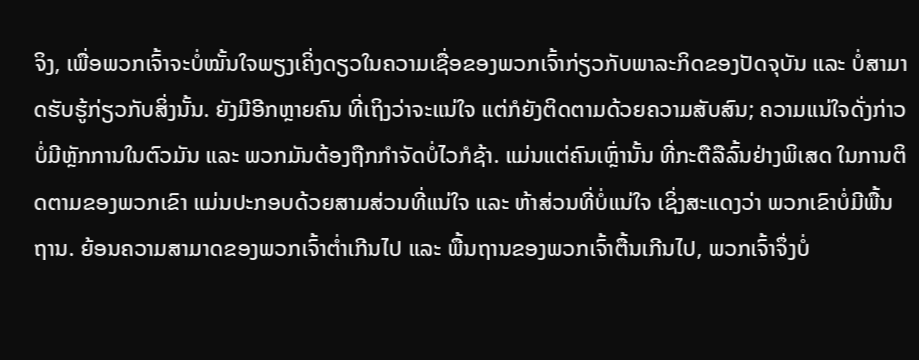ຈິງ, ເພື່ອພວກເຈົ້າຈະບໍ່ໝັ້ນໃຈພຽງເຄິ່ງດຽວໃນຄວາມເຊື່ອຂອງພວກເຈົ້າກ່ຽວກັບພາລະກິດຂອງປັດຈຸບັນ ແລະ ບໍ່ສາມາດຮັບຮູ້ກ່ຽວກັບສິ່ງນັ້ນ. ຍັງມີອີກຫຼາຍຄົນ ທີ່ເຖິງວ່າຈະແນ່ໃຈ ແຕ່ກໍຍັງຕິດຕາມດ້ວຍຄວາມສັບສົນ; ຄວາມແນ່ໃຈດັ່ງກ່າວບໍ່ມີຫຼັກການໃນຕົວມັນ ແລະ ພວກມັນຕ້ອງຖືກກໍາຈັດບໍ່ໄວກໍຊ້າ. ແມ່ນແຕ່ຄົນເຫຼົ່ານັ້ນ ທີ່ກະຕືລືລົ້ນຢ່າງພິເສດ ໃນການຕິດຕາມຂອງພວກເຂົາ ແມ່ນປະກອບດ້ວຍສາມສ່ວນທີ່ແນ່ໃຈ ແລະ ຫ້າສ່ວນທີ່ບໍ່ແນ່ໃຈ ເຊິ່ງສະແດງວ່າ ພວກເຂົາບໍ່ມີພື້ນຖານ. ຍ້ອນຄວາມສາມາດຂອງພວກເຈົ້າຕໍ່າເກີນໄປ ແລະ ພື້ນຖານຂອງພວກເຈົ້າຕື້ນເກີນໄປ, ພວກເຈົ້າຈຶ່ງບໍ່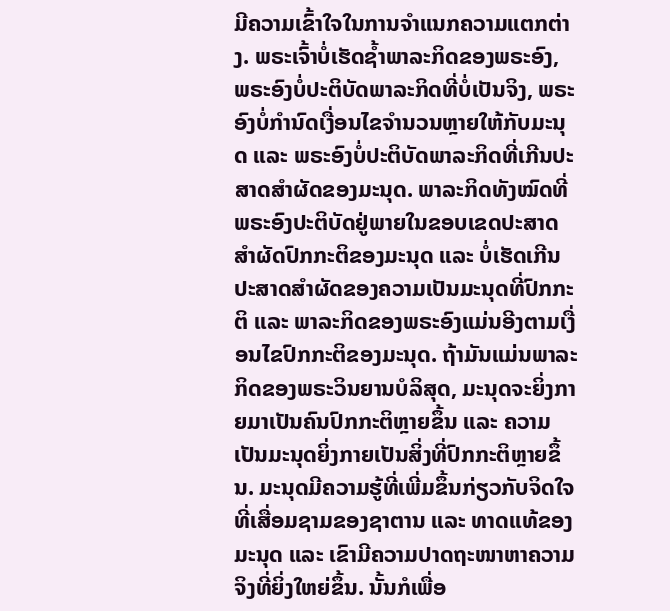ມີຄວາມເຂົ້າໃຈໃນການຈຳແນກຄວາມແຕກຕ່າງ. ພຣະເຈົ້າບໍ່ເຮັດຊໍ້າພາລະກິດຂອງພຣະອົງ, ພຣະອົງບໍ່ປະຕິບັດພາລະກິດທີ່ບໍ່ເປັນຈິງ, ພຣະອົງບໍ່ກຳນົດເງື່ອນໄຂຈໍານວນຫຼາຍໃຫ້ກັບມະນຸດ ແລະ ພຣະອົງບໍ່ປະຕິບັດພາລະກິດທີ່ເກີນປະສາດສໍາຜັດຂອງມະນຸດ. ພາລະກິດທັງໝົດທີ່ພຣະອົງປະຕິບັດຢູ່ພາຍໃນຂອບເຂດປະສາດສໍາຜັດປົກກະຕິຂອງມະນຸດ ແລະ ບໍ່ເຮັດເກີນປະສາດສໍາຜັດຂອງຄວາມເປັນມະນຸດທີ່ປົກກະຕິ ແລະ ພາລະກິດຂອງພຣະອົງແມ່ນອີງຕາມເງື່ອນໄຂປົກກະຕິຂອງມະນຸດ. ຖ້າມັນແມ່ນພາລະກິດຂອງພຣະວິນຍານບໍລິສຸດ, ມະນຸດຈະຍິ່ງກາຍມາເປັນຄົນປົກກະຕິຫຼາຍຂຶ້ນ ແລະ ຄວາມເປັນມະນຸດຍິ່ງກາຍເປັນສິ່ງທີ່ປົກກະຕິຫຼາຍຂຶ້ນ. ມະນຸດມີຄວາມຮູ້ທີ່ເພີ່ມຂຶ້ນກ່ຽວກັບຈິດໃຈທີ່ເສື່ອມຊາມຂອງຊາຕານ ແລະ ທາດແທ້ຂອງມະນຸດ ແລະ ເຂົາມີຄວາມປາດຖະໜາຫາຄວາມຈິງທີ່ຍິ່ງໃຫຍ່ຂຶ້ນ. ນັ້ນກໍເພື່ອ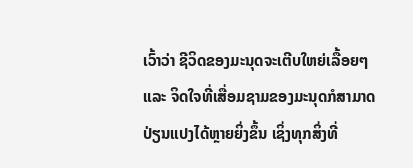ເວົ້າວ່າ ຊີວິດຂອງມະນຸດຈະເຕີບໃຫຍ່ເລື້ອຍໆ ແລະ ຈິດໃຈທີ່ເສື່ອມຊາມຂອງມະນຸດກໍສາມາດປ່ຽນແປງໄດ້ຫຼາຍຍິ່ງຂຶ້ນ ເຊິ່ງທຸກສິ່ງທີ່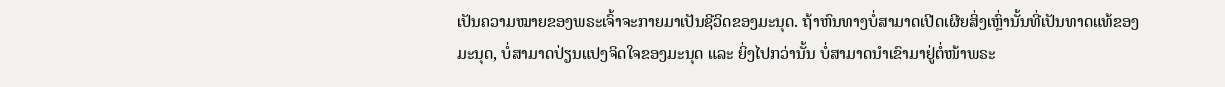ເປັນຄວາມໝາຍຂອງພຣະເຈົ້າຈະກາຍມາເປັນຊີວິດຂອງມະນຸດ. ຖ້າຫົນທາງບໍ່ສາມາດເປີດເຜີຍສິ່ງເຫຼົ່ານັ້ນທີ່ເປັນທາດແທ້ຂອງມະນຸດ, ບໍ່ສາມາດປ່ຽນແປງຈິດໃຈຂອງມະນຸດ ແລະ ຍິ່ງໄປກວ່ານັ້ນ ບໍ່ສາມາດນໍາເຂົາມາຢູ່ຕໍ່ໜ້າພຣະ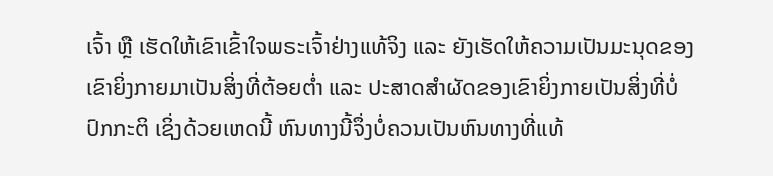ເຈົ້າ ຫຼື ເຮັດໃຫ້ເຂົາເຂົ້າໃຈພຣະເຈົ້າຢ່າງແທ້ຈິງ ແລະ ຍັງເຮັດໃຫ້ຄວາມເປັນມະນຸດຂອງເຂົາຍິ່ງກາຍມາເປັນສິ່ງທີ່ຕ້ອຍຕໍ່າ ແລະ ປະສາດສໍາຜັດຂອງເຂົາຍິ່ງກາຍເປັນສິ່ງທີ່ບໍ່ປົກກະຕິ ເຊິ່ງດ້ວຍເຫດນີ້ ຫົນທາງນີ້ຈຶ່ງບໍ່ຄວນເປັນຫົນທາງທີ່ແທ້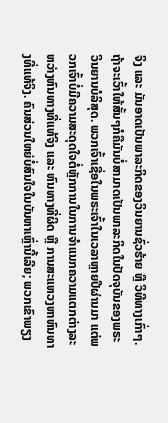ຈິງ ແລະ ມັນອາດເປັນພາລະກິດຂອງວິນຍານຊົ່ວຮ້າຍ ຫຼື ວິທີທາງເກົ່າໆ. ຖ້າຈະເວົ້າໃຫ້ສັ້ນໆກໍຄືມັນບໍ່ສາມາດເປັນພາລະກິດໃນປັດຈຸບັນຂອງພຣະວິນຍານບໍລິສຸດ. ພວກເຈົ້າເຊື່ອໃນພຣະເຈົ້າໃນເວລາຫຼາຍປີຜ່ານມາ ແຕ່ພວກເຈົ້າບໍ່ມີຄວາມສະດຸດໃຈຕໍ່ຫຼັກການໃນການຈຳແນກຄວາມແຕກຕ່າງລະຫວ່າງຫົນທາງທີ່ແທ້ຈິງ ແລະ ຫົນທາງທີ່ຜິດ ຫຼື ການສະແຫວງຫາຫົນທາງທີ່ແທ້ຈິງ. ຄົນສ່ວນໃຫຍ່ບໍ່ສົນໃຈໃນບັນຫາເຫຼົ່ານີ້ເລີຍ; ພວກເຂົາພຽງ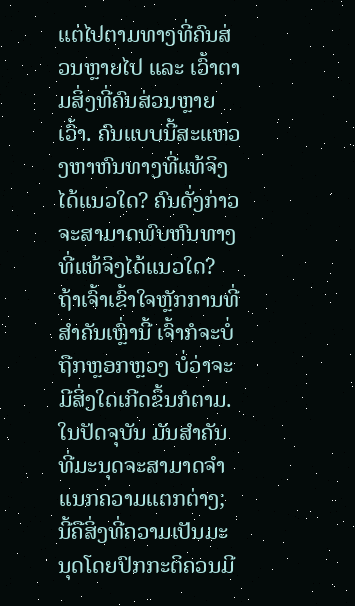ແຕ່ໄປຕາມທາງທີ່ຄົນສ່ວນຫຼາຍໄປ ແລະ ເວົ້າຕາມສິ່ງທີ່ຄົນສ່ວນຫຼາຍເວົ້າ. ຄົນແບບນີ້ສະແຫວງຫາຫົນທາງທີ່ແທ້ຈິງໄດ້ແນວໃດ? ຄົນດັ່ງກ່າວຈະສາມາດພົບຫົນທາງທີ່ແທ້ຈິງໄດ້ແນວໃດ? ຖ້າເຈົ້າເຂົ້າໃຈຫຼັກການທີ່ສຳຄັນເຫຼົ່ານີ້ ເຈົ້າກໍຈະບໍ່ຖືກຫຼອກຫຼວງ ບໍ່ວ່າຈະມີສິ່ງໃດເກີດຂຶ້ນກໍຕາມ. ໃນປັດຈຸບັນ ມັນສຳຄັນທີ່ມະນຸດຈະສາມາດຈໍາແນກຄວາມແຕກຕ່າງ; ນີ້ຄືສິ່ງທີ່ຄວາມເປັນມະນຸດໂດຍປົກກະຕິຄວນມີ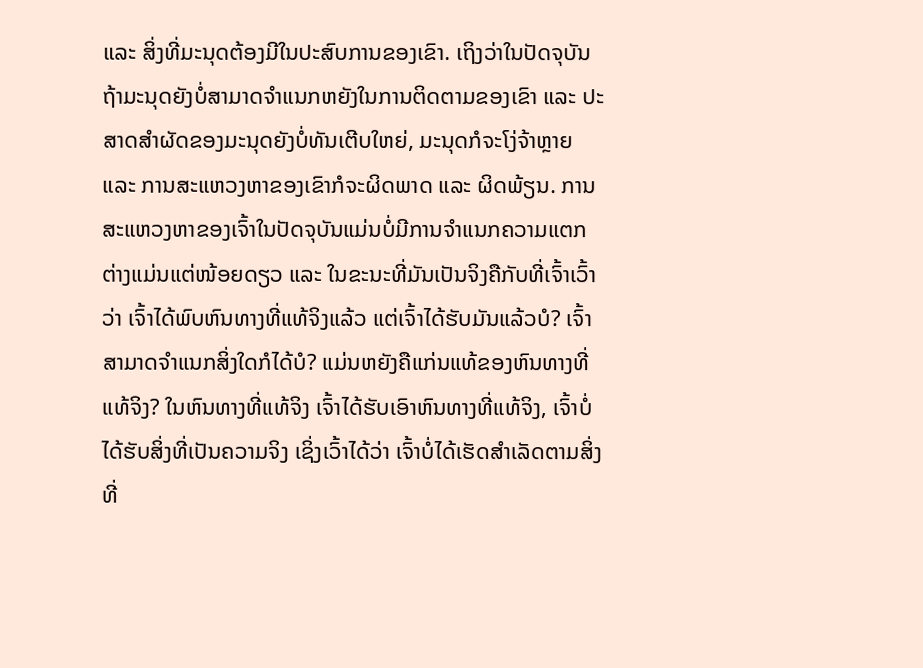ແລະ ສິ່ງທີ່ມະນຸດຕ້ອງມີໃນປະສົບການຂອງເຂົາ. ເຖິງວ່າໃນປັດຈຸບັນ ຖ້າມະນຸດຍັງບໍ່ສາມາດຈຳແນກຫຍັງໃນການຕິດຕາມຂອງເຂົາ ແລະ ປະສາດສໍາຜັດຂອງມະນຸດຍັງບໍ່ທັນເຕີບໃຫຍ່, ມະນຸດກໍຈະໂງ່ຈ້າຫຼາຍ ແລະ ການສະແຫວງຫາຂອງເຂົາກໍຈະຜິດພາດ ແລະ ຜິດພ້ຽນ. ການສະແຫວງຫາຂອງເຈົ້າໃນປັດຈຸບັນແມ່ນບໍ່ມີການຈຳແນກຄວາມແຕກຕ່າງແມ່ນແຕ່ໜ້ອຍດຽວ ແລະ ໃນຂະນະທີ່ມັນເປັນຈິງຄືກັບທີ່ເຈົ້າເວົ້າວ່າ ເຈົ້າໄດ້ພົບຫົນທາງທີ່ແທ້ຈິງແລ້ວ ແຕ່ເຈົ້າໄດ້ຮັບມັນແລ້ວບໍ? ເຈົ້າສາມາດຈຳແນກສິ່ງໃດກໍໄດ້ບໍ? ແມ່ນຫຍັງຄືແກ່ນແທ້ຂອງຫົນທາງທີ່ແທ້ຈິງ? ໃນຫົນທາງທີ່ແທ້ຈິງ ເຈົ້າໄດ້ຮັບເອົາຫົນທາງທີ່ແທ້ຈິງ, ເຈົ້າບໍ່ໄດ້ຮັບສິ່ງທີ່ເປັນຄວາມຈິງ ເຊິ່ງເວົ້າໄດ້ວ່າ ເຈົ້າບໍ່ໄດ້ເຮັດສຳເລັດຕາມສິ່ງທີ່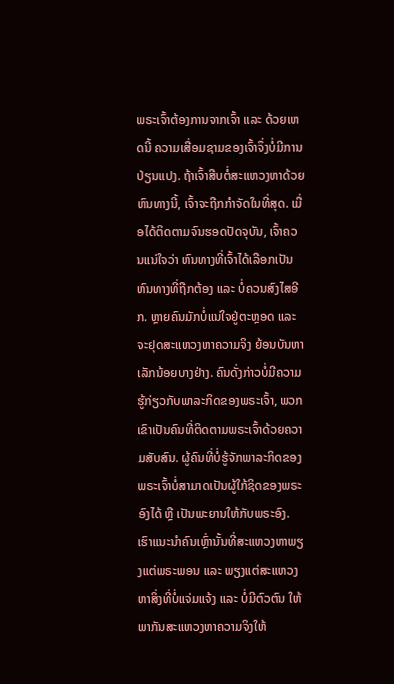ພຣະເຈົ້າຕ້ອງການຈາກເຈົ້າ ແລະ ດ້ວຍເຫດນີ້ ຄວາມເສື່ອມຊາມຂອງເຈົ້າຈຶ່ງບໍ່ມີການປ່ຽນແປງ. ຖ້າເຈົ້າສືບຕໍ່ສະແຫວງຫາດ້ວຍຫົນທາງນີ້, ເຈົ້າຈະຖືກກໍາຈັດໃນທີ່ສຸດ. ເມື່ອໄດ້ຕິດຕາມຈົນຮອດປັດຈຸບັນ, ເຈົ້າຄວນແນ່ໃຈວ່າ ຫົນທາງທີ່ເຈົ້າໄດ້ເລືອກເປັນຫົນທາງທີ່ຖືກຕ້ອງ ແລະ ບໍ່ຄວນສົງໄສອີກ. ຫຼາຍຄົນມັກບໍ່ແນ່ໃຈຢູ່ຕະຫຼອດ ແລະ ຈະຢຸດສະແຫວງຫາຄວາມຈິງ ຍ້ອນບັນຫາເລັກນ້ອຍບາງຢ່າງ. ຄົນດັ່ງກ່າວບໍ່ມີຄວາມຮູ້ກ່ຽວກັບພາລະກິດຂອງພຣະເຈົ້າ, ພວກເຂົາເປັນຄົນທີ່ຕິດຕາມພຣະເຈົ້າດ້ວຍຄວາມສັບສົນ. ຜູ້ຄົນທີ່ບໍ່ຮູ້ຈັກພາລະກິດຂອງພຣະເຈົ້າບໍ່ສາມາດເປັນຜູ້ໃກ້ຊິດຂອງພຣະອົງໄດ້ ຫຼື ເປັນພະຍານໃຫ້ກັບພຣະອົງ. ເຮົາແນະນໍາຄົນເຫຼົ່ານັ້ນທີ່ສະແຫວງຫາພຽງແຕ່ພຣະພອນ ແລະ ພຽງແຕ່ສະແຫວງຫາສິ່ງທີ່ບໍ່ແຈ່ມແຈ້ງ ແລະ ບໍ່ມີຕົວຕົນ ໃຫ້ພາກັນສະແຫວງຫາຄວາມຈິງໃຫ້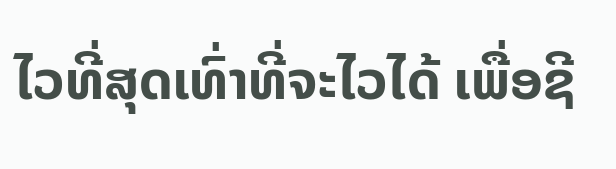ໄວທີ່ສຸດເທົ່າທີ່ຈະໄວໄດ້ ເພື່ອຊີ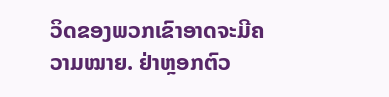ວິດຂອງພວກເຂົາອາດຈະມີຄວາມໝາຍ. ຢ່າຫຼອກຕົວ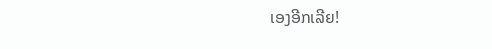ເອງອີກເລີຍ!